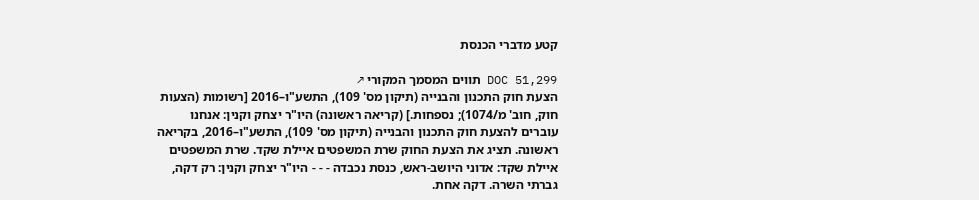קטע מדברי הכנסת

DOC 51,299 תווים המסמך המקורי ↗
הצעת חוק התכנון והבנייה (תיקון מס' 109), התשע"ו–2016 [רשומות (הצעות חוק, חוב' מ/1074); נספחות.] (קריאה ראשונה) היו"ר יצחק וקנין: אנחנו עוברים להצעת חוק התכנון והבנייה (תיקון מס' 109), התשע"ו–2016, בקריאה ראשונה. תציג את הצעת החוק שרת המשפטים איילת שקד. שרת המשפטים איילת שקד: אדוני היושב-ראש, כנסת נכבדה - - - היו"ר יצחק וקנין: רק דקה, גברתי השרה. דקה אחת.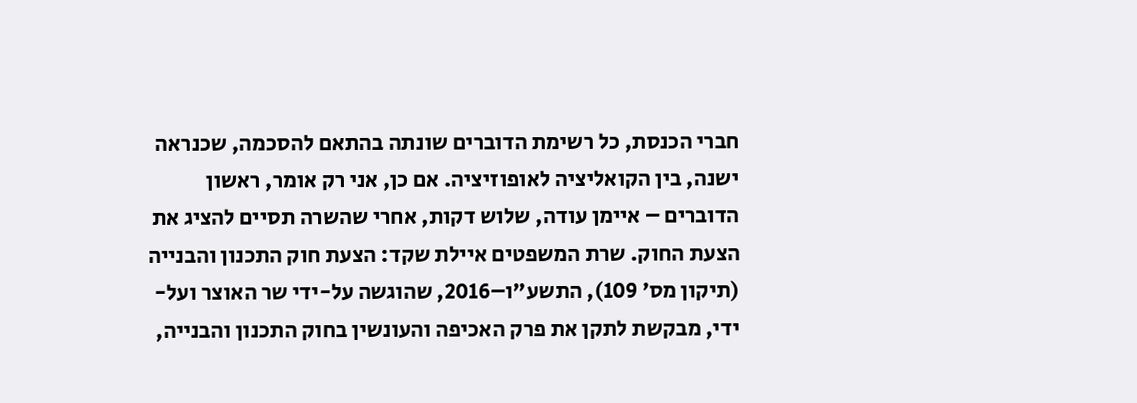חברי הכנסת, כל רשימת הדוברים שונתה בהתאם להסכמה, שכנראה ישנה, בין הקואליציה לאופוזיציה. אם כן, אני רק אומר, ראשון הדוברים – איימן עודה, שלוש דקות, אחרי שהשרה תסיים להציג את הצעת החוק. שרת המשפטים איילת שקד: הצעת חוק התכנון והבנייה (תיקון מס׳ 109), התשע"ו–2016, שהוגשה על-ידי שר האוצר ועל-ידי, מבקשת לתקן את פרק האכיפה והעונשין בחוק התכנון והבנייה,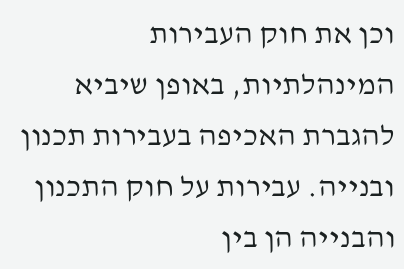וכן את חוק העבירות המינהלתיות, באופן שיביא להגברת האכיפה בעבירות תכנון ובנייה. עבירות על חוק התכנון והבנייה הן בין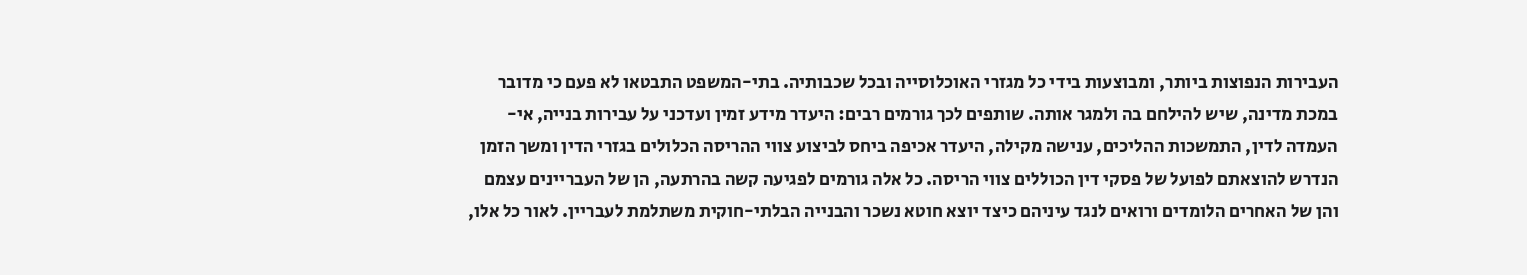העבירות הנפוצות ביותר, ומבוצעות בידי כל מגזרי האוכלוסייה ובכל שכבותיה. בתי-המשפט התבטאו לא פעם כי מדובר במכת מדינה, שיש להילחם בה ולמגר אותה. שותפים לכך גורמים רבים: היעדר מידע זמין ועדכני על עבירות בנייה, אי-העמדה לדין, התמשכות ההליכים, ענישה מקילה, היעדר אכיפה ביחס לביצוע צווי ההריסה הכלולים בגזרי הדין ומשך הזמן הנדרש להוצאתם לפועל של פסקי דין הכוללים צווי הריסה. כל אלה גורמים לפגיעה קשה בהרתעה, הן של העבריינים עצמם והן של האחרים הלומדים ורואים לנגד עיניהם כיצד יוצא חוטא נשכר והבנייה הבלתי-חוקית משתלמת לעבריין. לאור כל אלו,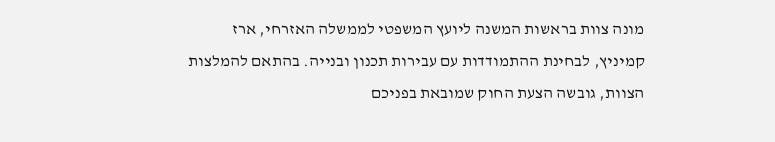מונה צוות בראשות המשנה ליועץ המשפטי לממשלה האזרחי, ארז קמיניץ, לבחינת ההתמודדות עם עבירות תכנון ובנייה. בהתאם להמלצות הצוות, גובשה הצעת החוק שמובאת בפניכם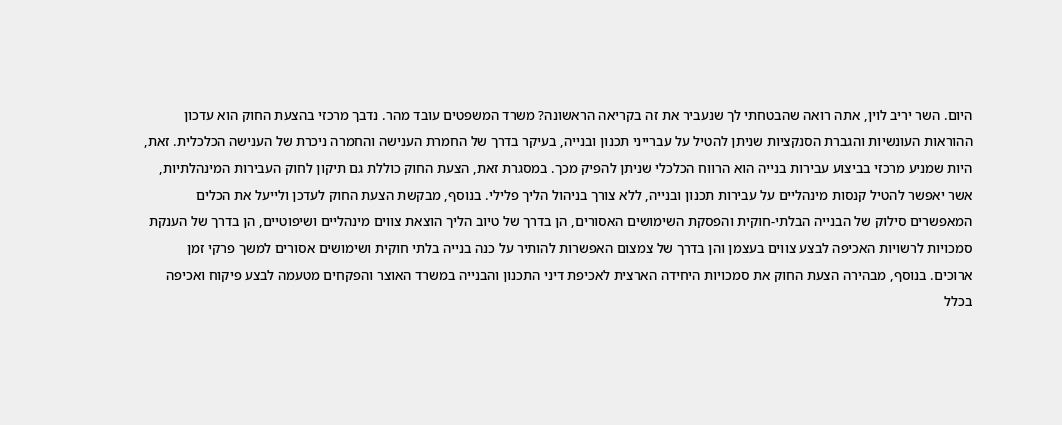היום. השר יריב לוין, אתה רואה שהבטחתי לך שנעביר את זה בקריאה הראשונה? משרד המשפטים עובד מהר. נדבך מרכזי בהצעת החוק הוא עדכון ההוראות העונשיות והגברת הסנקציות שניתן להטיל על עברייני תכנון ובנייה, בעיקר בדרך של החמרת הענישה והחמרה ניכרת של הענישה הכלכלית. זאת, היות שמניע מרכזי בביצוע עבירות בנייה הוא הרווח הכלכלי שניתן להפיק מכך. במסגרת זאת, הצעת החוק כוללת גם תיקון לחוק העבירות המינהלתיות, אשר יאפשר להטיל קנסות מינהליים על עבירות תכנון ובנייה, ללא צורך בניהול הליך פלילי. בנוסף, מבקשת הצעת החוק לעדכן ולייעל את הכלים המאפשרים סילוק של הבנייה הבלתי-חוקית והפסקת השימושים האסורים, הן בדרך של טיוב הליך הוצאת צווים מינהליים ושיפוטיים, הן בדרך של הענקת סמכויות לרשויות האכיפה לבצע צווים בעצמן והן בדרך של צמצום האפשרות להותיר על כנה בנייה בלתי חוקית ושימושים אסורים למשך פרקי זמן ארוכים. בנוסף, מבהירה הצעת החוק את סמכויות היחידה הארצית לאכיפת דיני התכנון והבנייה במשרד האוצר והפקחים מטעמה לבצע פיקוח ואכיפה בכלל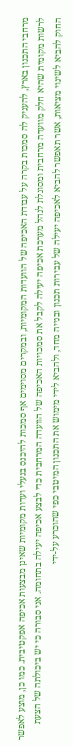מרחבי התכנון בארץ, להעניק לה סמכות בקרה על עבודת האכיפה של הוועדות המקומיות, ובמקרים מסוימים אף סמכות להיכנס בנעלי ועדות מקומיות שאינן מבצעות אכיפה אפקטיבית. כמו כן, מוצע לאפשר לרשות מקומית שהיא חלק מוועדה מרחבית ומסוגלת לנהל מערכת אכיפה יעילה לקבל את סמכויות האכיפה של הוועדה המרחבית כדי לבצע אכיפה יעילה בתחומה. אני סבורה כי יש ביכולתה של הצעת החוק להביא לשינוי מציאות, אשר תאפשר להביא לאכיפה יעילה של עבירות תכנון ובנייה מחד, ולהביא לידי מימוש את התכנון המיטבי כפי שהוכרע על-ידי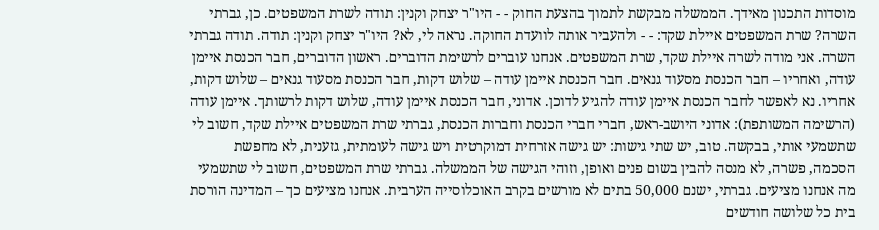מוסדות התכנון מאידך. הממשלה מבקשת לתמוך בהצעת החוק - - היו"ר יצחק וקנין: תודה לשרת המשפטים. כן, גברתי השרה? שרת המשפטים איילת שקד: - - ולהעביר אותה לוועדת החוקה. נראה לי, לא? היו"ר יצחק וקנין: תודה. תודה גברתי השרה. אני מודה לשרה איילת שקד, שרת המשפטים. אנחנו עוברים לרשימת הדוברים. ראשון הדוברים, חבר הכנסת איימן עודה, ואחריו – חבר הכנסת מסעוד גנאים. חבר הכנסת איימן עודה – שלוש דקות, חבר הכנסת מסעוד גנאים – שלוש דקות, אחריו. נא לאפשר לחבר הכנסת איימן עודה להגיע לדוכן. אדוני, חבר הכנסת איימן עודה, שלוש דקות לרשותך. איימן עודה (הרשימה המשותפת): אדוני היושב-ראש, חברי חברי הכנסת וחברות הכנסת, גברתי שרת המשפטים איילת שקד, חשוב לי שתשמעי אותי, בבקשה. טוב, יש שתי גישות: יש גישה אזרחית דמוקרטית ויש גישה לעומתית, גזענית, לא מחפשת הסכמה, פשרה, לא מנסה להבין בשום פנים ואופן, וזוהי הגישה של הממשלה. גברתי שרת המשפטים, חשוב לי שתשמעי מה אנחנו מציעים. גברתי, ישנם 50,000 בתים לא מורשים בקרב האוכלוסייה הערבית. אנחנו מציעים כך – המדינה הורסת בית כל שלושה חודשים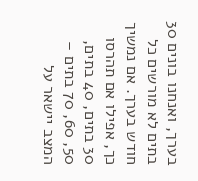בערך, ואנחנו בונים 30 בתים לא מורשים כל חודש בערך. אם נמשיך כך, אפילו אם תהרסו 30 בתים, 40 בתים, 50, 60, 70 בתים – המצב יישאר על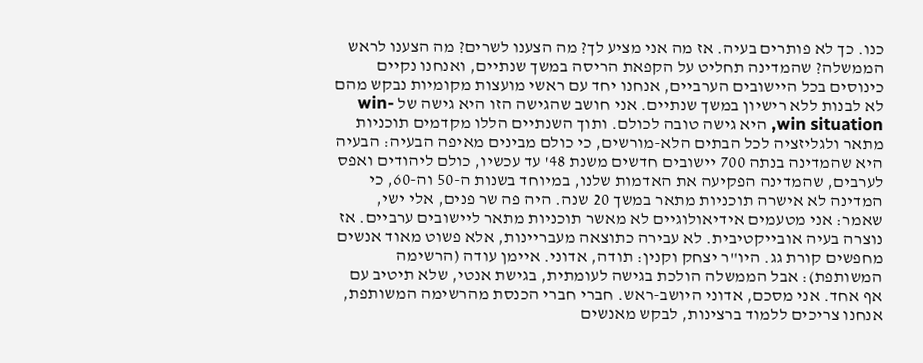כנו. כך לא פותרים בעיה. אז מה אני מציע לך? מה הצענו לשרים? מה הצענו לראש הממשלה? שהמדינה תחליט על הקפאת הריסה במשך שנתיים, ואנחנו נקיים כינוסים בכל היישובים הערביים, אנחנו יחד עם ראשי מועצות מקומיות נבקש מהם לא לבנות ללא רישיון במשך שנתיים. אני חושב שהגישה הזו היא גישה של win-win situation, היא גישה טובה לכולם. ותוך השנתיים הללו מקדמים תוכניות מתאר ולגליזציה לכל הבתים הלא-מורשים, כי כולם מבינים מאיפה הבעיה: הבעיה היא שהמדינה בנתה 700 יישובים חדשים משנת 48' עד עכשיו, כולם ליהודים ואפס לערבים, שהמדינה הפקיעה את האדמות שלנו, במיוחד בשנות ה-50 וה-60, כי המדינה לא אישרה תוכניות מתאר במשך 20 שנה. היה פה שר פנים, אלי ישי, שאמר: אני מטעמים אידיאולוגיים לא מאשר תוכניות מתאר ליישובים ערביים. אז נוצרה בעיה אובייקטיבית. לא עבירה כתוצאה מעבריינות, אלא פשוט מאוד אנשים מחפשים קורת גג. היו"ר יצחק וקנין: תודה, אדוני. איימן עודה (הרשימה המשותפת): אבל הממשלה הולכת בגישה לעומתית, בגישת אנטי, שלא תיטיב עם אף אחד. אני מסכם, אדוני היושב-ראש. חברי חברי הכנסת מהרשימה המשותפת, אנחנו צריכים ללמוד ברצינות, לבקש מאנשים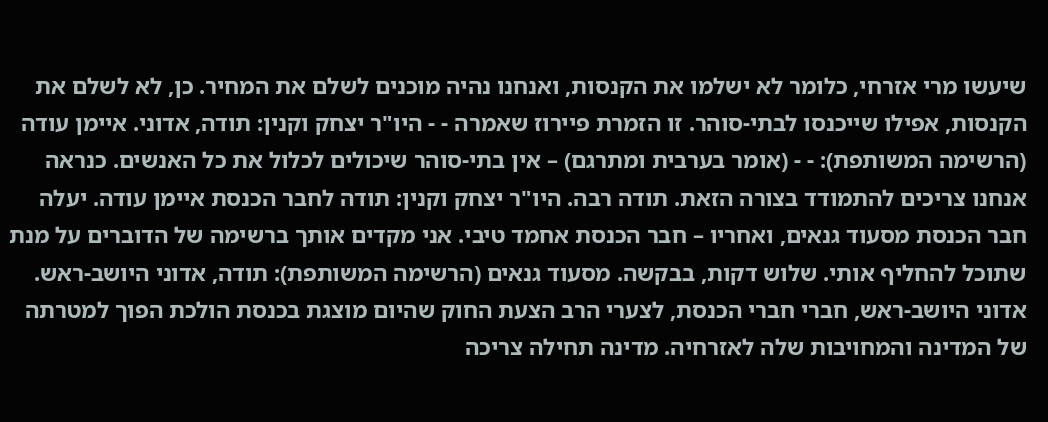שיעשו מרי אזרחי, כלומר לא ישלמו את הקנסות, ואנחנו נהיה מוכנים לשלם את המחיר. כן, לא לשלם את הקנסות, אפילו שייכנסו לבתי-סוהר. זו הזמרת פיירוז שאמרה - - היו"ר יצחק וקנין: תודה, אדוני. איימן עודה (הרשימה המשותפת): - - (אומר בערבית ומתרגם) – אין בתי-סוהר שיכולים לכלול את כל האנשים. כנראה אנחנו צריכים להתמודד בצורה הזאת. תודה רבה. היו"ר יצחק וקנין: תודה לחבר הכנסת איימן עודה. יעלה חבר הכנסת מסעוד גנאים, ואחריו – חבר הכנסת אחמד טיבי. אני מקדים אותך ברשימה של הדוברים על מנת שתוכל להחליף אותי. שלוש דקות, בבקשה. מסעוד גנאים (הרשימה המשותפת): תודה, אדוני היושב-ראש. אדוני היושב-ראש, חברי חברי הכנסת, לצערי הרב הצעת החוק שהיום מוצגת בכנסת הולכת הפוך למטרתה של המדינה והמחויבות שלה לאזרחיה. מדינה תחילה צריכה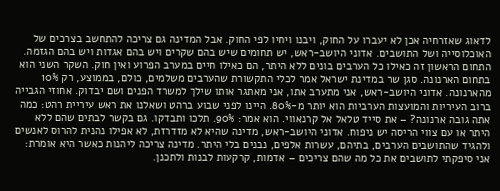לדאוג שאזרחיה אכן לא יעברו על החוק, ויבנו ויחיו לפי החוק. אבל המדינה גם צריכה להתחשב בצרכים של האוכלוסייה ושל התושבים. אדוני היושב-ראש, יש תחומים שיש בהם שקרים ויש בהם אגדות ויש בהם הגזמה. התחום הראשון זה כאילו כל הערבים בונים ללא היתר, הם כאילו חיים במערב הפרוע ואין חוק. השקר השני הוא בתחום הארנונה. סגן שר במדינת ישראל אמר לכלי התקשורת שהערבים משלמים, כולם, בממוצע, רק 10% מהארנונה. אדוני היושב-ראש, אני מתערב אתו, אני מאתגר אותו שילך למשרד הפנים ושם יבדוק. אחוזי הגבייה ברוב העיריות והמועצות הערביות הוא יותר מ-80%. היינו לפני שבוע ברהט ושאלנו את ראש עיריית רהט: כמה אתה גובה ארנונה? – את סייד טלאל אל קרנאווי. הוא אמר: 90%. תלכו ותבדקו. גם בקשר לבתים שהם ללא היתר או עם צווי הריסה יש ניפוח. אדוני היושב-ראש, מדינה שהיא לא מזדרזת, לא אפילו נהנית להרוס לאנשים ולהגיד שהתושבים הערבים, בתיהם, עשרות אלפים, נבנים בלי היתר. מדינה צריכה ליהנות כאשר היא אומרת: אני סיפקתי לתושבים את כל מה שהם צריכים – אדמות, קרקעות לבנות ולתכנן.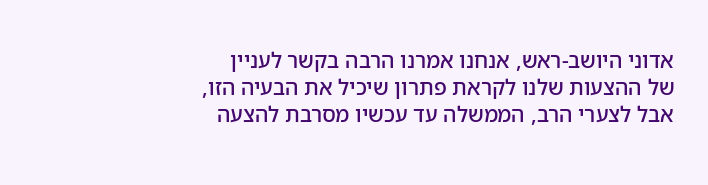אדוני היושב-ראש, אנחנו אמרנו הרבה בקשר לעניין של ההצעות שלנו לקראת פתרון שיכיל את הבעיה הזו, אבל לצערי הרב, הממשלה עד עכשיו מסרבת להצעה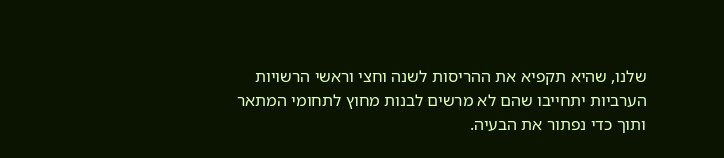שלנו, שהיא תקפיא את ההריסות לשנה וחצי וראשי הרשויות הערביות יתחייבו שהם לא מרשים לבנות מחוץ לתחומי המתאר ותוך כדי נפתור את הבעיה.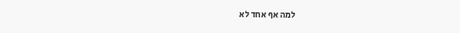למה אף אחד לא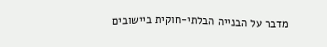מדבר על הבנייה הבלתי-חוקית ביישובים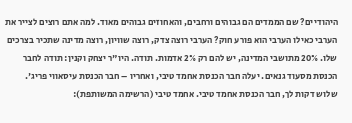היהודיים? שם הממדים הם גבוהים ורחבים, והאחוזים גבוהים מאוד. למה אתם רוצים לצייר את הערבי כאילו הערבי הוא פורע חוק? הערבי רוצה צדק, רוצה שוויון, רוצה מדינה שתכיר בצרכים שלו. 20% מתושבי המדינה, יש להם רק 2% אדמות. תודה. היו"ר יצחק וקנין: תודה לחבר הכנסת מסעוד גנאים. יעלה חבר הכנסת אחמד טיבי, ואחריו – חבר הכנסת עיסאווי פריג'. שלוש דקות לך, חבר הכנסת אחמד טיבי. אחמד טיבי (הרשימה המשותפת):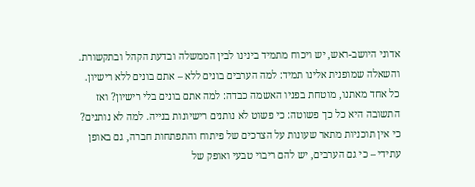אדוני היושב-ראש, יש ויכוח מתמיד בינינו לבין הממשלה ובדעת הקהל ובתקשורת. והשאלה שמופנית אלינו תמיד: למה הערבים בונים ללא – אתם בונים ללא רישיון. כל אחד מאתנו, מוטחת בפניו האשמה כבדה: למה אתם בונים בלי רישיון? ואז התשובה היא כל כך פשוטה: כי פשוט לא נותנים רישיונות בנייה. למה לא נותנים? כי אין תוכניות מתאר שעונות על הצרכים של פיתוח והתפתחות חברה, גם באופן עתידי – כי גם הערבים, יש להם ריבוי טבעי ואופק של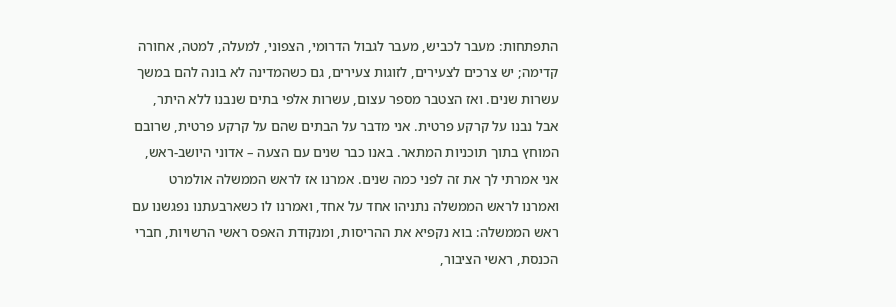התפתחות: מעבר לכביש, מעבר לגבול הדרומי, הצפוני, למעלה, למטה, אחורה קדימה; יש צרכים לצעירים, לזוגות צעירים, גם כשהמדינה לא בונה להם במשך עשרות שנים. ואז הצטבר מספר עצום, עשרות אלפי בתים שנבנו ללא היתר, אבל נבנו על קרקע פרטית. אני מדבר על הבתים שהם על קרקע פרטית, שרובם המוחץ בתוך תוכניות המתאר. באנו כבר שנים עם הצעה – אדוני היושב-ראש, אני אמרתי לך את זה לפני כמה שנים. אמרנו אז לראש הממשלה אולמרט ואמרנו לראש הממשלה נתניהו אחד על אחד, ואמרנו לו כשארבעתנו נפגשנו עם ראש הממשלה: בוא נקפיא את ההריסות, ומנקודת האפס ראשי הרשויות, חברי הכנסת, ראשי הציבור,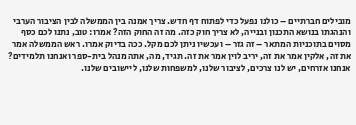מובילים חברתיים – כולנו נפעל כדי לפתוח דף חדש. צריך אמנה בין הממשלה לבין הציבור הערבי והנהגתו בנושא התכנון ובנייה, לא צריך חוק כזה. מה זה החוק הזה? אמרו: טוב, נתנו לכם כסף מסוים בתוכניות המתאר – זה גזר – ועכשיו ניתן לכם מקל. ככה בדיוק אמרו. ראש הממשלה אמר את זה, אלקין אמר את זה, יריב לוין אמר את זה. תגיד, מה, אתה מנהל בית-ספר ואנחנו תלמידים? אנחנו אזרחים, יש לנו צרכים, לציבור שלנו, למשפחות שלנו, ליישובים שלנו.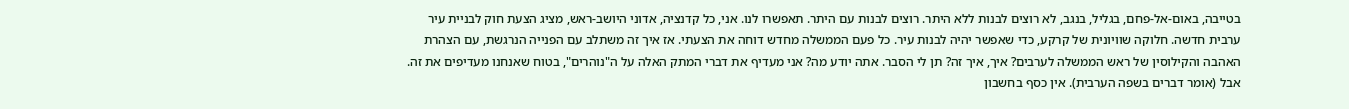בטייבה, באום-אל-פחם, בגליל, בנגב, לא רוצים לבנות ללא היתר. רוצים לבנות עם היתר. תאפשרו לנו. אני, כל קדנציה, אדוני היושב-ראש, מציג הצעת חוק לבניית עיר ערבית חדשה. חלוקה שוויונית של קרקע, כדי שאפשר יהיה לבנות עיר. כל פעם הממשלה מחדש דוחה את הצעתי. אז איך זה משתלב עם הפנייה הנרגשת, עם הצהרת האהבה והקילוסין של ראש הממשלה לערבים? איך, איך זה? תן לי הסבר. אתה יודע מה? אני מעדיף את דברי המתק האלה על ה"נוהרים", בטוח שאנחנו מעדיפים את זה. אבל (אומר דברים בשפה הערבית). אין כסף בחשבון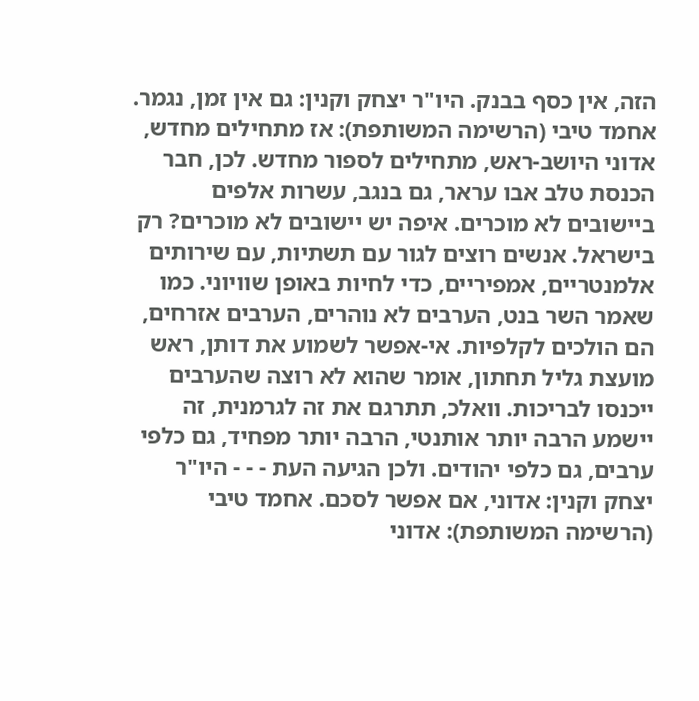הזה, אין כסף בבנק. היו"ר יצחק וקנין: גם אין זמן, נגמר. אחמד טיבי (הרשימה המשותפת): אז מתחילים מחדש, אדוני היושב-ראש, מתחילים לספור מחדש. לכן, חבר הכנסת טלב אבו עראר, גם בנגב, עשרות אלפים ביישובים לא מוכרים. איפה יש יישובים לא מוכרים? רק בישראל. אנשים רוצים לגור עם תשתיות, עם שירותים אלמנטריים, אמפיריים, כדי לחיות באופן שוויוני. כמו שאמר השר בנט, הערבים לא נוהרים, הערבים אזרחים, הם הולכים לקלפיות. אי-אפשר לשמוע את דותן, ראש מועצת גליל תחתון, אומר שהוא לא רוצה שהערבים ייכנסו לבריכות. וואלכ, תתרגם את זה לגרמנית, זה יישמע הרבה יותר אותנטי, הרבה יותר מפחיד, גם כלפי ערבים, גם כלפי יהודים. ולכן הגיעה העת - - - היו"ר יצחק וקנין: אדוני, אם אפשר לסכם. אחמד טיבי (הרשימה המשותפת): אדוני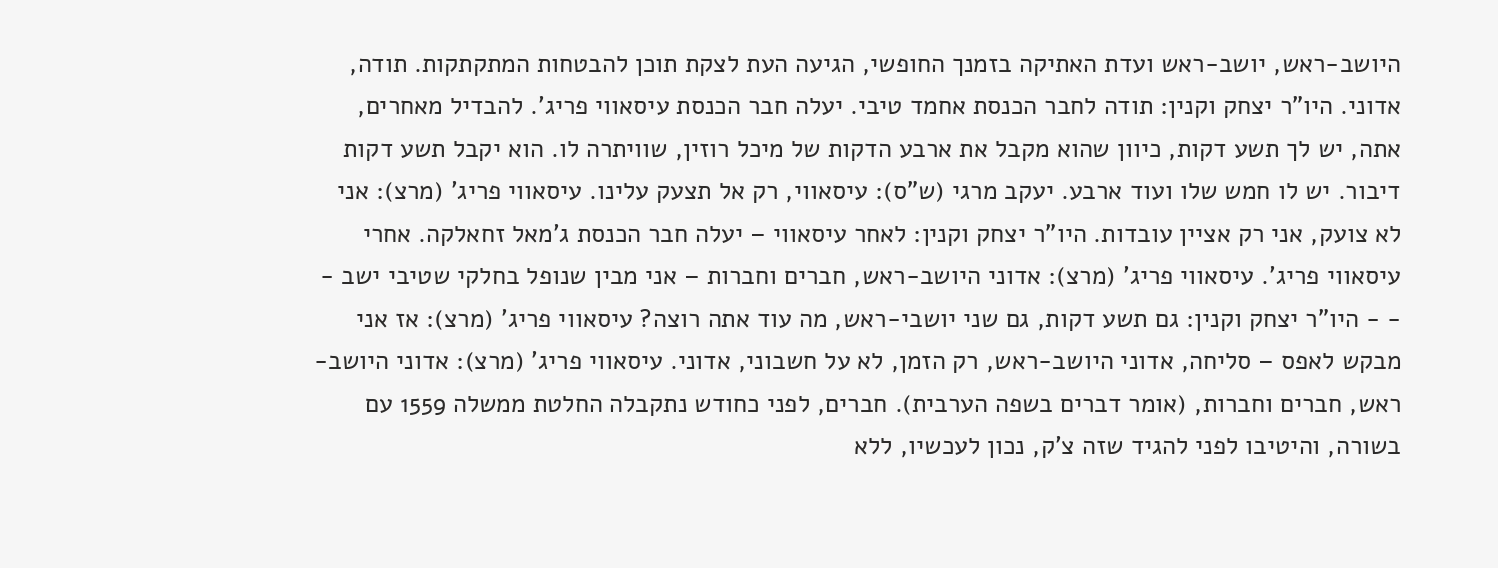היושב-ראש, יושב-ראש ועדת האתיקה בזמנך החופשי, הגיעה העת לצקת תוכן להבטחות המתקתקות. תודה, אדוני. היו"ר יצחק וקנין: תודה לחבר הכנסת אחמד טיבי. יעלה חבר הכנסת עיסאווי פריג'. להבדיל מאחרים, אתה, יש לך תשע דקות, כיוון שהוא מקבל את ארבע הדקות של מיכל רוזין, שוויתרה לו. הוא יקבל תשע דקות דיבור. יש לו חמש שלו ועוד ארבע. יעקב מרגי (ש"ס): עיסאווי, רק אל תצעק עלינו. עיסאווי פריג' (מרצ): אני לא צועק, אני רק אציין עובדות. היו"ר יצחק וקנין: לאחר עיסאווי – יעלה חבר הכנסת ג'מאל זחאלקה. אחרי עיסאווי פריג'. עיסאווי פריג' (מרצ): אדוני היושב-ראש, חברים וחברות – אני מבין שנופל בחלקי שטיבי ישב - - - היו"ר יצחק וקנין: גם תשע דקות, גם שני יושבי-ראש, מה עוד אתה רוצה? עיסאווי פריג' (מרצ): אז אני מבקש לאפס – סליחה, אדוני היושב-ראש, רק הזמן, לא על חשבוני, אדוני. עיסאווי פריג' (מרצ): אדוני היושב-ראש, חברים וחברות, (אומר דברים בשפה הערבית). חברים, לפני כחודש נתקבלה החלטת ממשלה 1559 עם בשורה, והיטיבו לפני להגיד שזה צ'ק, נכון לעכשיו, ללא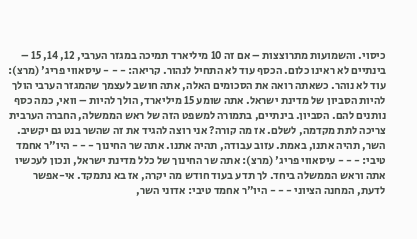כיסוי. והשמועות מתרוצצות – אם זה 10 מיליארד תמיכה במגזר הערבי, 12, 14, 15 – בינתיים לא ראינו כלום. הכסף עוד לא התחיל לנהור. קריאה: - - - עיסאווי פריג' (מרצ): עוד לא נוהר. כשאתה רואה את הסכומים האלה, אתה חושב לעצמך שהמגזר הערבי הולך להיות הסביון של מדינת ישראל. אתה שומע 15 מיליארד, הולך להיות – וואי, כמה כסף נותנים להם. הסביון. בינתיים, בתמורה למשפט הזה של ראש הממשלה, החברה הערבית צריכה לתת מקדמה, לשלם. אז מה קורה? אני רוצה להגיד את זה שהשר בנט גם יקשיב. השר, תהיה אתנו, באמת. עזוב עבודה, תהיה אתנו. אתה שר החינוך - - - היו"ר אחמד טיבי: - - - עיסאווי פריג' (מרצ): אתה שר החינוך של כלל מדינת ישראל, ונכון לעכשיו אתה וראש הממשלה ביחד. לך תדע בעוד חודש מה יקרה, אז בא נתמקד. אי-אפשר לדעת, המחנה הציוני - - - היו"ר אחמד טיבי: אדוני השר,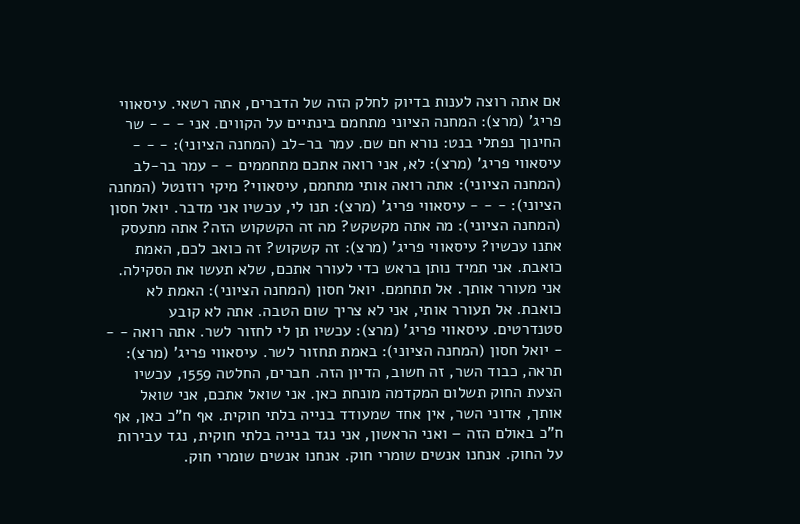אם אתה רוצה לענות בדיוק לחלק הזה של הדברים, אתה רשאי. עיסאווי פריג' (מרצ): המחנה הציוני מתחמם בינתיים על הקווים. אני - - - שר החינוך נפתלי בנט: נורא חם שם. עמר בר-לב (המחנה הציוני): - - - עיסאווי פריג' (מרצ): לא, אני רואה אתכם מתחממים - - עמר בר-לב (המחנה הציוני): אתה רואה אותי מתחמם, עיסאווי? מיקי רוזנטל (המחנה הציוני): - - - עיסאווי פריג' (מרצ): תנו לי, עכשיו אני מדבר. יואל חסון (המחנה הציוני): מה אתה מקשקש? מה זה הקשקוש הזה? אתה מתעסק אתנו עכשיו? עיסאווי פריג' (מרצ): זה קשקוש? זה כואב לכם, האמת כואבת. אני תמיד נותן בראש כדי לעורר אתכם, שלא תעשו את הסקילה. אני מעורר אותך. אל תתחמם. יואל חסון (המחנה הציוני): האמת לא כואבת. אל תעורר אותי, אני לא צריך שום הטבה. אתה לא קובע סטנדרטים. עיסאווי פריג' (מרצ): עכשיו תן לי לחזור לשר. אתה רואה - - - יואל חסון (המחנה הציוני): באמת תחזור לשר. עיסאווי פריג' (מרצ): תראה, כבוד השר, זה חשוב, הדיון הזה. חברים, החלטה 1559, עכשיו הצעת החוק תשלום המקדמה מונחת כאן. אני שואל אתכם, אני שואל אותך, אדוני השר, אין אחד שמעודד בנייה בלתי חוקית. אף ח"כ כאן, אף ח"כ באולם הזה – ואני הראשון, אני נגד בנייה בלתי חוקית, נגד עבירות על החוק. אנחנו אנשים שומרי חוק. אנחנו אנשים שומרי חוק.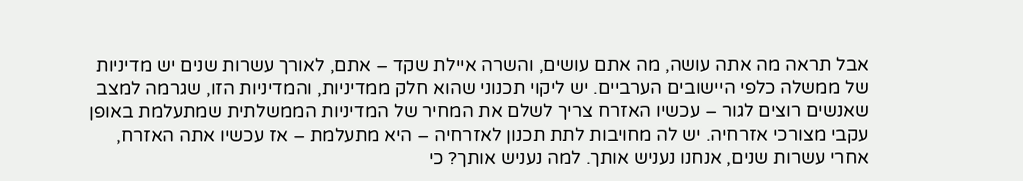אבל תראה מה אתה עושה, מה אתם עושים, והשרה איילת שקד – אתם, לאורך עשרות שנים יש מדיניות של ממשלה כלפי היישובים הערביים. יש ליקוי תכנוני שהוא חלק ממדיניות, והמדיניות הזו, שגרמה למצב שאנשים רוצים לגור – עכשיו האזרח צריך לשלם את המחיר של המדיניות הממשלתית שמתעלמת באופן עקבי מצורכי אזרחיה. יש לה מחויבות לתת תכנון לאזרחיה – היא מתעלמת – אז עכשיו אתה האזרח, אחרי עשרות שנים, אנחנו נעניש אותך. למה נעניש אותך? כי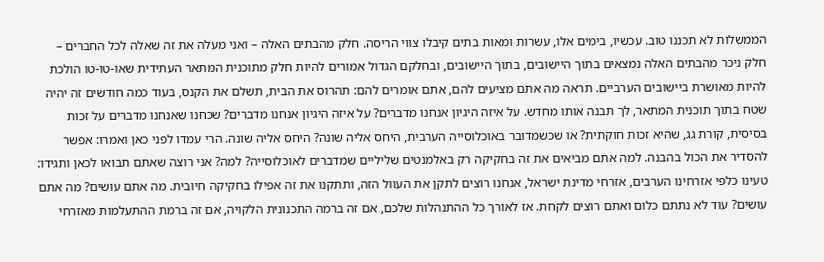הממשלות לא תכננו טוב. עכשיו, בימים אלו, עשרות ומאות בתים קיבלו צווי הריסה. חלק מהבתים האלה – ואני מעלה את זה שאלה לכל החברים – חלק ניכר מהבתים האלה נמצאים בתוך היישובים, בתוך היישובים, ובחלקם הגדול אמורים להיות חלק מתוכנית המתאר העתידית שאו-טו-טו הולכת להיות מאושרת ביישובים הערביים. תראה מה אתם מציעים להם, אתם אומרים להם: תהרוס את הבית, תשלם את הקנס, בעוד כמה חודשים זה יהיה שטח בתוך תוכנית המתאר, לך תבנה אותו מחדש. על איזה היגיון אנחנו מדברים? על איזה היגיון אנחנו מדברים? שכחנו שאנחנו מדברים על זכות בסיסית, קורת גג, שהיא זכות חוקתית? או שכשמדובר באוכלוסייה הערבית, היחס אליה שונה? היחס אליה שונה. הרי עמדו לפני כאן ואמרו: אפשר להסדיר את הכול בהבנה. למה אתם מביאים את זה בחקיקה רק באלמנטים שליליים שמדברים לאוכלוסייה? למה? אני רוצה שאתם תבואו לכאן ותגידו: טעינו כלפי אזרחינו הערבים, אזרחי מדינת ישראל, אנחנו רוצים לתקן את העוול הזה, ותתקנו את זה אפילו בחקיקה חיובית. מה אתם עושים? מה אתם עושים? עוד לא נתתם כלום ואתם רוצים לקחת. אז לאורך כל ההתנהלות שלכם, אם זה ברמה התכנונית הלקויה, אם זה ברמת ההתעלמות מאזרחי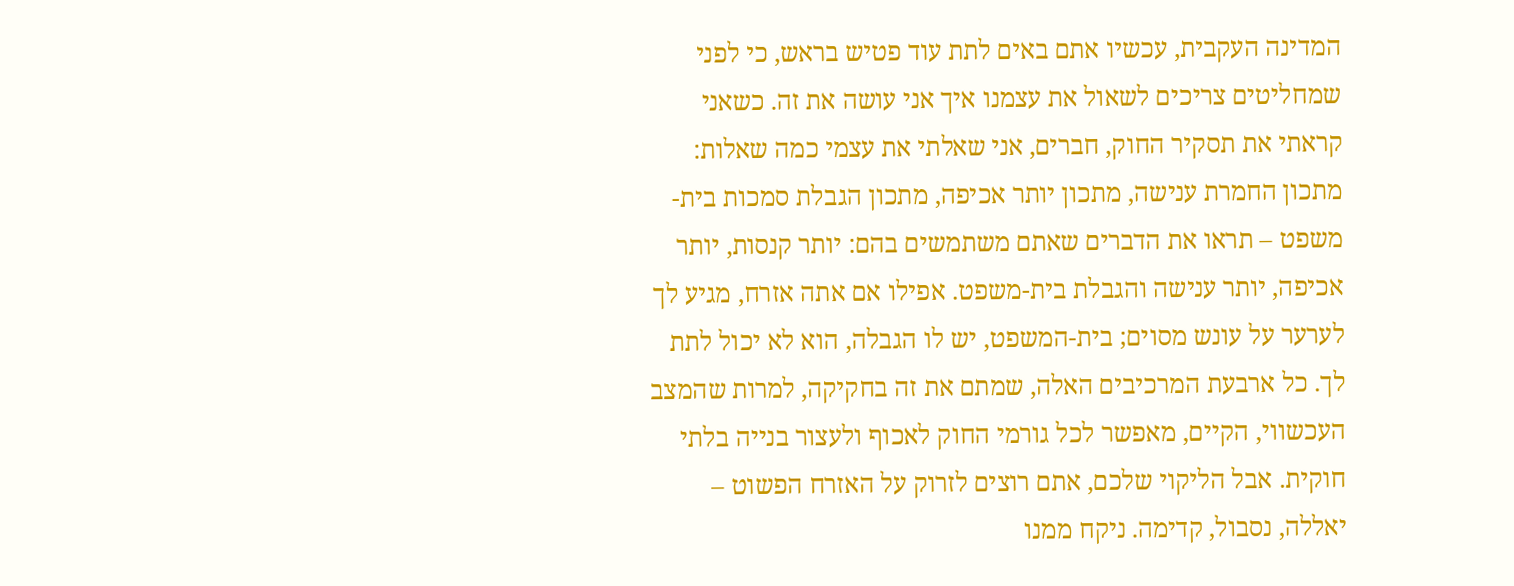המדינה העקבית, עכשיו אתם באים לתת עוד פטיש בראש, כי לפני שמחליטים צריכים לשאול את עצמנו איך אני עושה את זה. כשאני קראתי את תסקיר החוק, חברים, אני שאלתי את עצמי כמה שאלות: מתכון החמרת ענישה, מתכון יותר אכיפה, מתכון הגבלת סמכות בית-משפט – תראו את הדברים שאתם משתמשים בהם: יותר קנסות, יותר אכיפה, יותר ענישה והגבלת בית-משפט. אפילו אם אתה אזרח, מגיע לך לערער על עונש מסוים; בית-המשפט, יש לו הגבלה, הוא לא יכול לתת לך. כל ארבעת המרכיבים האלה, שמתם את זה בחקיקה, למרות שהמצב העכשווי, הקיים, מאפשר לכל גורמי החוק לאכוף ולעצור בנייה בלתי חוקית. אבל הליקוי שלכם, אתם רוצים לזרוק על האזרח הפשוט – יאללה, נסבול, קדימה. ניקח ממנו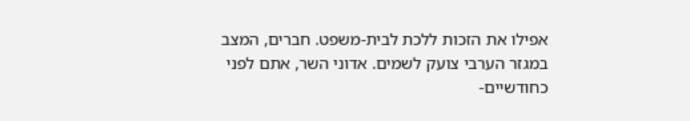אפילו את הזכות ללכת לבית-משפט. חברים, המצב במגזר הערבי צועק לשמים. אדוני השר, אתם לפני כחודשיים-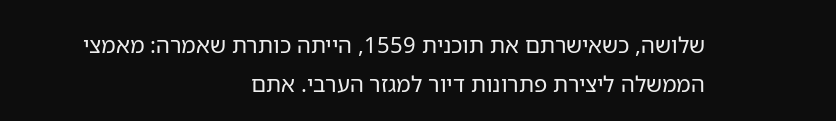שלושה, כשאישרתם את תוכנית 1559, הייתה כותרת שאמרה: מאמצי הממשלה ליצירת פתרונות דיור למגזר הערבי. אתם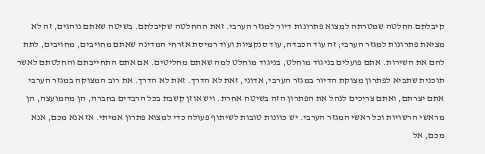קיבלתם החלטה שמטרתה למצוא פתרונות דיור למגזר הערבי. זאת ההחלטה שקיבלתם. בשיטה שאתם נוהגים, זה לא מציאת פתרונות למגזר הערבי; זה עוד הכבדה, עוד סנקציות ועוד רמיסת אזרחי המדינה שאתם מחויבים, מחויבים, לתת להם את השירות. אתם פועלים בניגוד מוחלט, בניגוד מוחלט למה שאתם מחליטים. אם אתם התחייבתם והחלטתם לאשר תוכנית שתביא לפתרון מצוקת הדיור במגזר הערבי, אדוני, זאת לא הדרך. זאת לא הדרך. את רוב המצוקה במגזר הערבי אתם יצרתם, ואתם צריכים לנהל את הפתרון הזה בשיטה אחרת. ויש אוזן קשבת בכל הרבדים בחברה, הן מהמועצה, הן מראשי הרשויות וכל ראשי המגזר הערבי. יש כוונות טובות לשיתוף פעולה כדי למצוא פתרון אמיתי. אז אנא מכם, אנא מכם, אל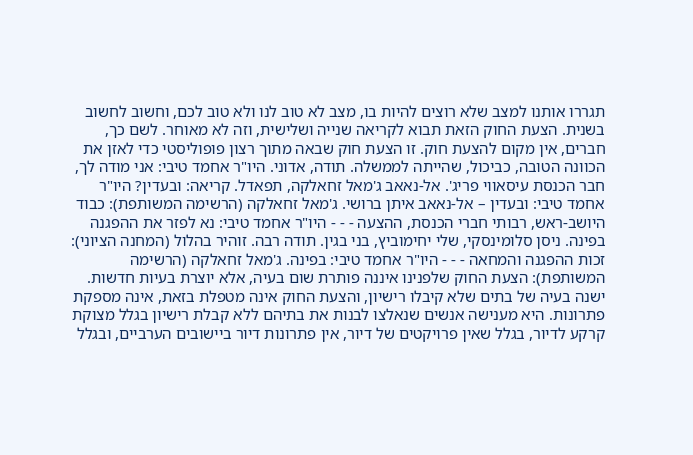תגררו אותנו למצב שלא רוצים להיות בו, מצב לא טוב לנו ולא טוב לכם, וחשוב לחשוב בשנית. הצעת החוק הזאת תבוא לקריאה שנייה ושלישית, וזה לא מאוחר. לשם כך, חברים, אין מקום להצעת חוק. זו הצעת חוק שבאה מתוך רצון פופוליסטי כדי לאזן את הכוונה הטובה, כביכול, שהייתה לממשלה. תודה, אדוני. היו"ר אחמד טיבי: אני מודה לך, חבר הכנסת עיסאווי פריג'. אל-נאאב ג'מאל זחאלקה, תפאדל. קריאה: ובעדין? היו"ר אחמד טיבי: ובעדין – אל-נאאב איתן ברושי. ג'מאל זחאלקה (הרשימה המשותפת): כבוד היושב-ראש, רבותי חברי הכנסת, ההצעה - - - היו"ר אחמד טיבי: נא לפזר את ההפגנה בפינה. ניסן סלומינסקי, שלי יחימוביץ, בני בגין. תודה רבה. זוהיר בהלול (המחנה הציוני): זכות ההפגנה והמחאה - - - היו"ר אחמד טיבי: בפינה. ג'מאל זחאלקה (הרשימה המשותפת): הצעת החוק שלפנינו איננה פותרת שום בעיה, אלא יוצרת בעיות חדשות. ישנה בעיה של בתים שלא קיבלו רישיון, והצעת החוק אינה מטפלת בזאת, אינה מספקת פתרונות. היא מענישה אנשים שנאלצו לבנות את בתיהם ללא קבלת רישיון בגלל מצוקת קרקע לדיור, בגלל שאין פרויקטים של דיור, אין פתרונות דיור ביישובים הערביים, ובגלל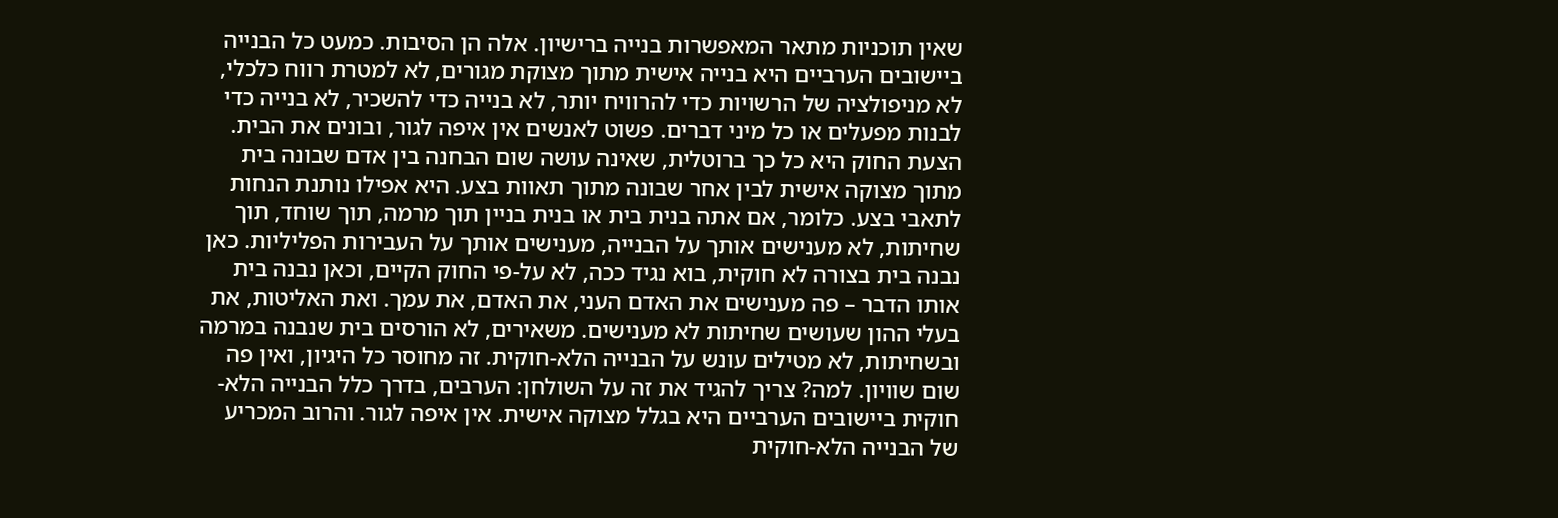שאין תוכניות מתאר המאפשרות בנייה ברישיון. אלה הן הסיבות. כמעט כל הבנייה ביישובים הערביים היא בנייה אישית מתוך מצוקת מגורים, לא למטרת רווח כלכלי, לא מניפולציה של הרשויות כדי להרוויח יותר, לא בנייה כדי להשכיר, לא בנייה כדי לבנות מפעלים או כל מיני דברים. פשוט לאנשים אין איפה לגור, ובונים את הבית. הצעת החוק היא כל כך ברוטלית, שאינה עושה שום הבחנה בין אדם שבונה בית מתוך מצוקה אישית לבין אחר שבונה מתוך תאוות בצע. היא אפילו נותנת הנחות לתאבי בצע. כלומר, אם אתה בנית בית או בנית בניין תוך מרמה, תוך שוחד, תוך שחיתות, לא מענישים אותך על הבנייה, מענישים אותך על העבירות הפליליות. כאן נבנה בית בצורה לא חוקית, בוא נגיד ככה, לא על-פי החוק הקיים, וכאן נבנה בית אותו הדבר – פה מענישים את האדם העני, את האדם, את עמך. ואת האליטות, את בעלי ההון שעושים שחיתות לא מענישים. משאירים, לא הורסים בית שנבנה במרמה ובשחיתות, לא מטילים עונש על הבנייה הלא-חוקית. זה מחוסר כל היגיון, ואין פה שום שוויון. למה? צריך להגיד את זה על השולחן: הערבים, בדרך כלל הבנייה הלא-חוקית ביישובים הערביים היא בגלל מצוקה אישית. אין איפה לגור. והרוב המכריע של הבנייה הלא-חוקית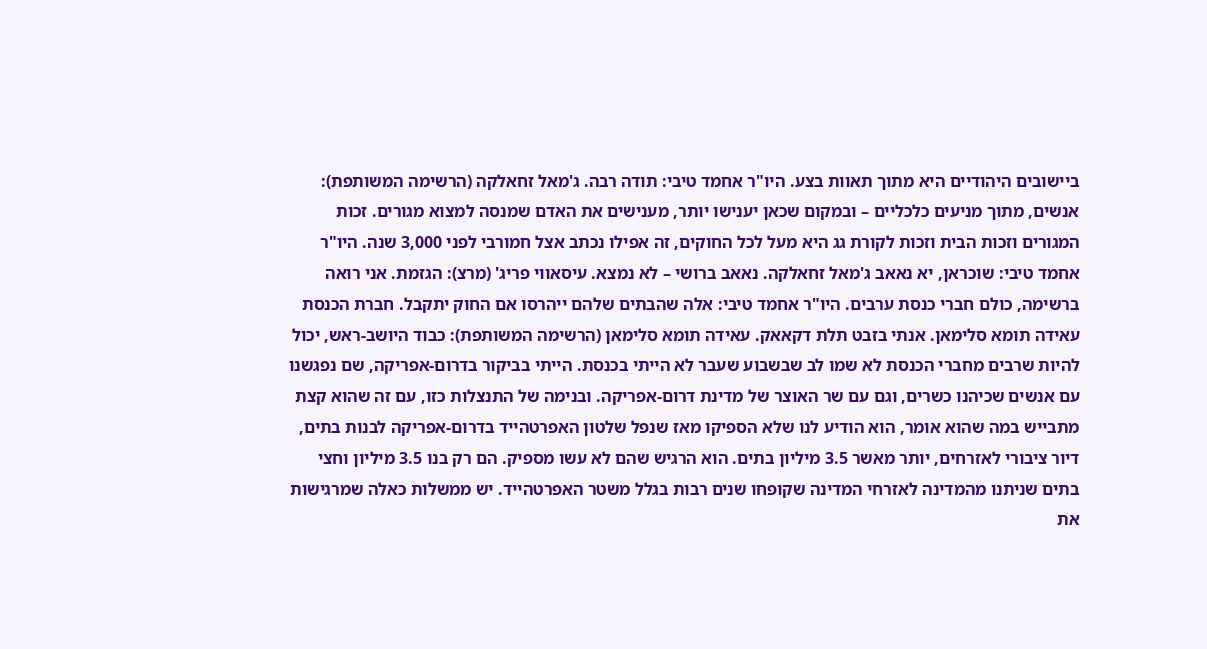ביישובים היהודיים היא מתוך תאוות בצע. היו"ר אחמד טיבי: תודה רבה. ג'מאל זחאלקה (הרשימה המשותפת): אנשים, מתוך מניעים כלכליים – ובמקום שכאן יענישו יותר, מענישים את האדם שמנסה למצוא מגורים. זכות המגורים וזכות הבית וזכות לקורת גג היא מעל לכל החוקים, זה אפילו נכתב אצל חמורבי לפני 3,000 שנה. היו"ר אחמד טיבי: שוכראן, יא נאאב ג'מאל זחאלקה. נאאב ברושי – לא נמצא. עיסאווי פריג' (מרצ): הגזמת. אני רואה ברשימה, כולם חברי כנסת ערבים. היו"ר אחמד טיבי: אלה שהבתים שלהם ייהרסו אם החוק יתקבל. חברת הכנסת עאידה תומא סלימאן. אנתי בזבט תלת דקאאק. עאידה תומא סלימאן (הרשימה המשותפת): כבוד היושב-ראש, יכול להיות שרבים מחברי הכנסת לא שמו לב שבשבוע שעבר לא הייתי בכנסת. הייתי בביקור בדרום-אפריקה, שם נפגשנו עם אנשים שכיהנו כשרים, וגם עם שר האוצר של מדינת דרום-אפריקה. ובנימה של התנצלות כזו, עם זה שהוא קצת מתבייש במה שהוא אומר, הוא הודיע לנו שלא הספיקו מאז שנפל שלטון האפרטהייד בדרום-אפריקה לבנות בתים, דיור ציבורי לאזרחים, יותר מאשר 3.5 מיליון בתים. הוא הרגיש שהם לא עשו מספיק. הם רק בנו 3.5 מיליון וחצי בתים שניתנו מהמדינה לאזרחי המדינה שקופחו שנים רבות בגלל משטר האפרטהייד. יש ממשלות כאלה שמרגישות את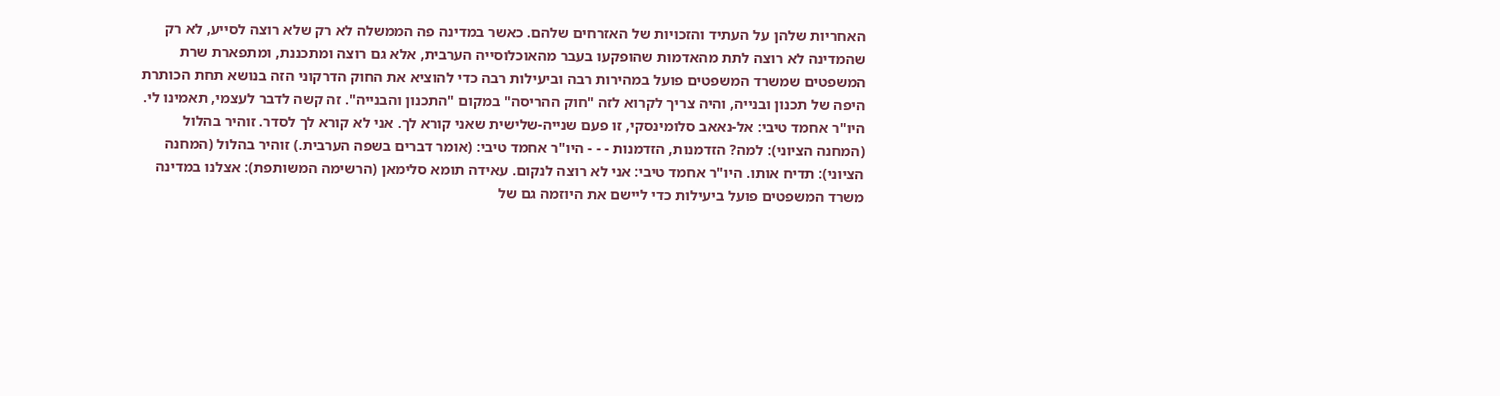האחריות שלהן על העתיד והזכויות של האזרחים שלהם. כאשר במדינה פה הממשלה לא רק שלא רוצה לסייע, לא רק שהמדינה לא רוצה לתת מהאדמות שהופקעו בעבר מהאוכלוסייה הערבית, אלא גם רוצה ומתכננת, ומתפארת שרת המשפטים שמשרד המשפטים פועל במהירות רבה וביעילות רבה כדי להוציא את החוק הדרקוני הזה בנושא תחת הכותרת היפה של תכנון ובנייה, והיה צריך לקרוא לזה "חוק ההריסה" במקום "התכנון והבנייה". זה קשה לדבר לעצמי, תאמינו לי. היו"ר אחמד טיבי: אל-נאאב סלומינסקי, זו פעם שנייה-שלישית שאני קורא לך. אני לא קורא לך לסדר. זוהיר בהלול (המחנה הציוני): למה? הזדמנות, הזדמנות - - - היו"ר אחמד טיבי: (אומר דברים בשפה הערבית.) זוהיר בהלול (המחנה הציוני): תדיח אותו. היו"ר אחמד טיבי: אני לא רוצה לנקום. עאידה תומא סלימאן (הרשימה המשותפת): אצלנו במדינה משרד המשפטים פועל ביעילות כדי ליישם את היוזמה גם של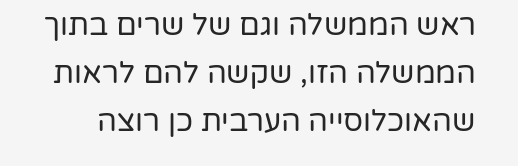ראש הממשלה וגם של שרים בתוך הממשלה הזו, שקשה להם לראות שהאוכלוסייה הערבית כן רוצה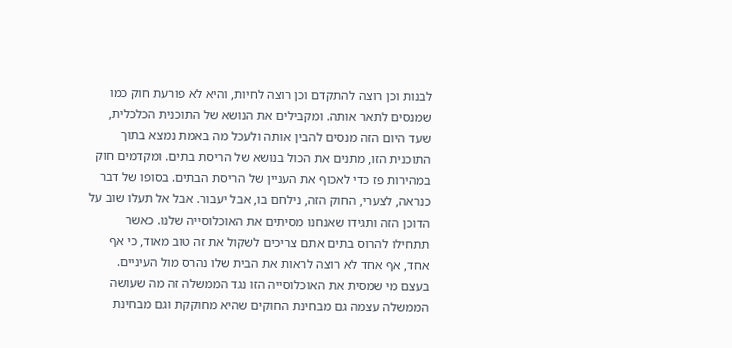לבנות וכן רוצה להתקדם וכן רוצה לחיות, והיא לא פורעת חוק כמו שמנסים לתאר אותה. ומקבילים את הנושא של התוכנית הכלכלית, שעד היום הזה מנסים להבין אותה ולעכל מה באמת נמצא בתוך התוכנית הזו, מתנים את הכול בנושא של הריסת בתים. ומקדמים חוק במהירות פז כדי לאכוף את העניין של הריסת הבתים. בסופו של דבר כנראה, לצערי, החוק הזה, נילחם בו, אבל יעבור. אבל אל תעלו שוב על הדוכן הזה ותגידו שאנחנו מסיתים את האוכלוסייה שלנו. כאשר תתחילו להרוס בתים אתם צריכים לשקול את זה טוב מאוד, כי אף אחד, אף אחד לא רוצה לראות את הבית שלו נהרס מול העיניים. בעצם מי שמסית את האוכלוסייה הזו נגד הממשלה זה מה שעושה הממשלה עצמה גם מבחינת החוקים שהיא מחוקקת וגם מבחינת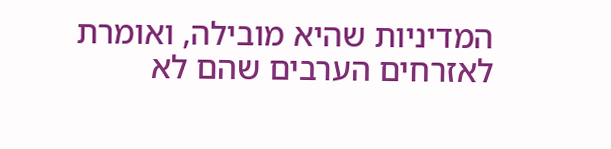המדיניות שהיא מובילה, ואומרת לאזרחים הערבים שהם לא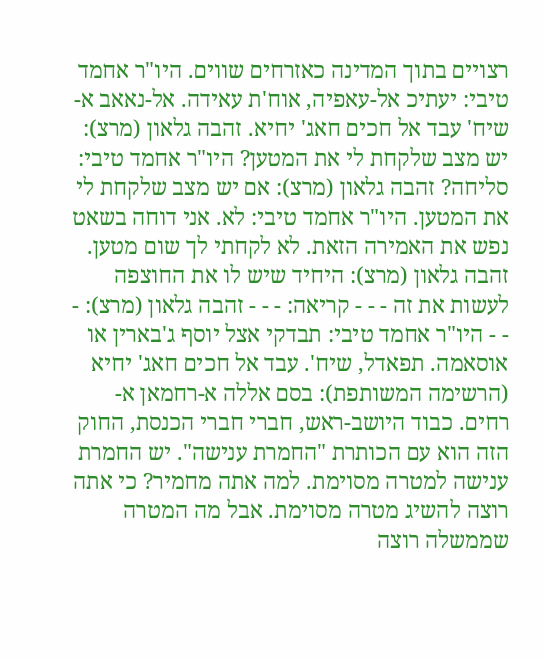רצויים בתוך המדינה כאזרחים שווים. היו"ר אחמד טיבי: יעתיכ אל-עאפיה, אוח'ת עאידה. אל-נאאב א-שיח' עבד אל חכים חאג' יחיא. זהבה גלאון (מרצ): יש מצב שלקחת לי את המטען? היו"ר אחמד טיבי: סליחה? זהבה גלאון (מרצ): אם יש מצב שלקחת לי את המטען. היו"ר אחמד טיבי: לא. אני דוחה בשאט נפש את האמירה הזאת. לא לקחתי לך שום מטען. זהבה גלאון (מרצ): היחיד שיש לו את החוצפה לעשות את זה - - - קריאה: - - - זהבה גלאון (מרצ): - - - היו"ר אחמד טיבי: תבדקי אצל יוסף ג'בארין או אוסאמה. תפאדל, שיח'. עבד אל חכים חאג' יחיא (הרשימה המשותפת): בסם אללה א-רחמאן א-רחים. כבוד היושב-ראש, חברי חברי הכנסת, החוק הזה הוא עם הכותרת "החמרת ענישה". יש החמרת ענישה למטרה מסוימת. למה אתה מחמיר? כי אתה רוצה להשיג מטרה מסוימת. אבל מה המטרה שממשלה רוצה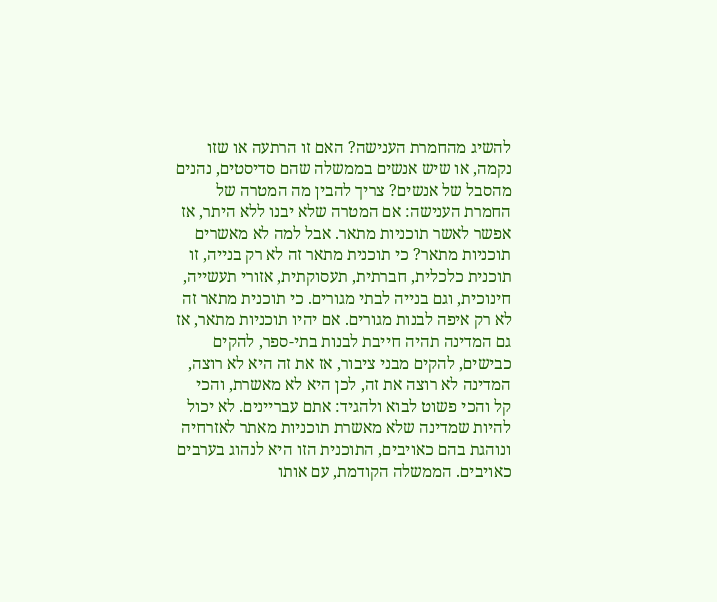להשיג מהחמרת הענישה? האם זו הרתעה או שזו נקמה, או שיש אנשים בממשלה שהם סדיסטים, נהנים מהסבל של אנשים? צריך להבין מה המטרה של החמרת הענישה: אם המטרה שלא יבנו ללא היתר, אז אפשר לאשר תוכניות מתאר. אבל למה לא מאשרים תוכניות מתאר? כי תוכנית מתאר זה לא רק בנייה, זו תוכנית כלכלית, חברתית, תעסוקתית, אזורי תעשייה, חינוכית, וגם בנייה לבתי מגורים. כי תוכנית מתאר זה לא רק איפה לבנות מגורים. אם יהיו תוכניות מתאר, אז גם המדינה תהיה חייבת לבנות בתי-ספר, להקים כבישים, להקים מבני ציבור, אז את זה היא לא רוצה, המדינה לא רוצה את זה, לכן היא לא מאשרת, והכי קל והכי פשוט לבוא ולהגיד: אתם עבריינים. לא יכול להיות שמדינה שלא מאשרת תוכניות מאתר לאזרחיה ונוהגת בהם כאויבים, התוכנית הזו היא לנהוג בערבים כאויבים. הממשלה הקודמת, עם אותו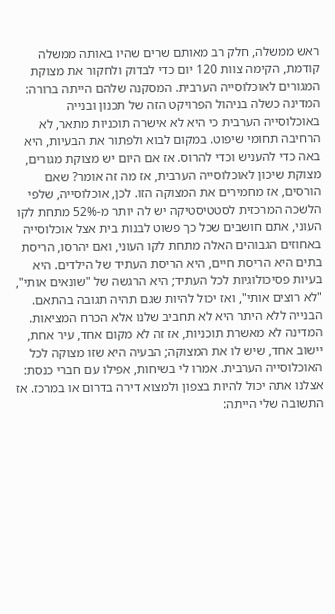ראש ממשלה, חלק רב מאותם שרים שהיו באותה ממשלה קודמת, הקימה צוות 120 יום כדי לבדוק ולחקור את מצוקת המגורים לאוכלוסייה הערבית. המסקנה שלהם הייתה ברורה: המדינה כשלה בניהול הפרויקט הזה של תכנון ובנייה באוכלוסייה הערבית כי היא לא אישרה תוכניות מתאר, לא הרחיבה תחומי שיפוט. במקום לבוא ולפתור את הבעיות, היא באה כדי להעניש וכדי להרוס. אז אם היום יש מצוקת מגורים, מצוקת שיכון לאוכלוסייה הערבית, אז מה זה אומר? שאם הורסים, אז מחמירים את המצוקה הזו. לכן, אוכלוסייה, שלפי הלשכה המרכזית לסטטיסטיקה יש לה יותר מ-52% מתחת לקו העוני, אתם חושבים שכל כך פשוט לבנות בית אצל אוכלוסייה באחוזים הגבוהים האלה מתחת לקו העוני, ואם יהרסו, הריסת בתים היא הריסת חיים, היא הריסת העתיד של הילדים. היא בעיות פסיכולוגיות לכל העתיד; היא הרגשה של "שונאים אותי", "לא רוצים אותי", ואז יכול להיות שגם תהיה תגובה בהתאם. הבנייה ללא היתר היא לא תחביב שלנו אלא הכרח המציאות. המדינה לא מאשרת תוכניות, אז זה לא מקום אחד, עיר אחת, יישוב אחד, שיש לו את המצוקה; הבעיה היא שזו מצוקה לכל האוכלוסייה הערבית. אמרו לי בשיחות, אפילו עם חברי כנסת: אצלנו אתה יכול להיות בצפון ולמצוא דירה בדרום או במרכז. אז התשובה שלי הייתה: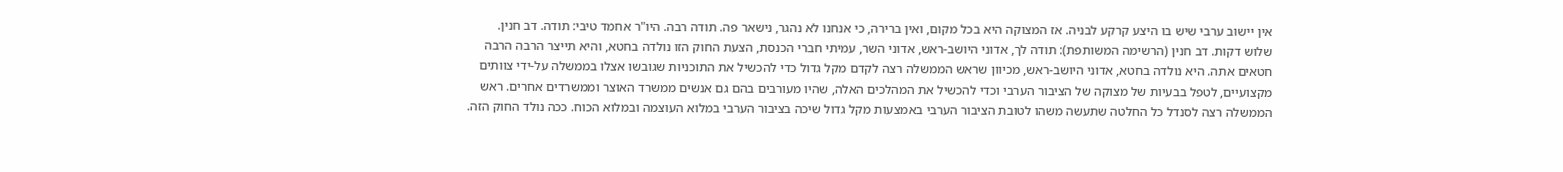אין יישוב ערבי שיש בו היצע קרקע לבניה. אז המצוקה היא בכל מקום, ואין ברירה, כי אנחנו לא נהגר, נישאר פה. תודה רבה. היו"ר אחמד טיבי: תודה. דב חנין. שלוש דקות. דב חנין (הרשימה המשותפת): תודה לך, אדוני היושב-ראש, אדוני השר, עמיתי חברי הכנסת, הצעת החוק הזו נולדה בחטא, והיא תייצר הרבה הרבה חטאים אתה. היא נולדה בחטא, אדוני היושב-ראש, מכיוון שראש הממשלה רצה לקדם מקל גדול כדי להכשיל את התוכניות שגובשו אצלו בממשלה על-ידי צוותים מקצועיים, לטפל בבעיות של מצוקה של הציבור הערבי וכדי להכשיל את המהלכים האלה, שהיו מעורבים בהם גם אנשים ממשרד האוצר וממשרדים אחרים. ראש הממשלה רצה לסנדל כל החלטה שתעשה משהו לטובת הציבור הערבי באמצעות מקל גדול שיכה בציבור הערבי במלוא העוצמה ובמלוא הכוח. ככה נולד החוק הזה.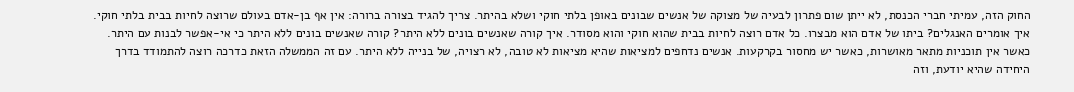החוק הזה, עמיתי חברי הכנסת, לא ייתן שום פתרון לבעיה של מצוקה של אנשים שבונים באופן בלתי חוקי ושלא בהיתר. צריך להגיד בצורה ברורה: אין אף בן-אדם בעולם שרוצה לחיות בבית בלתי חוקי. איך אומרים האנגלים? ביתו של אדם הוא מבצרו. כל אדם רוצה לחיות בבית שהוא חוקי והוא מסודר. איך קורה שאנשים בונים ללא היתר? קורה שאנשים בונים ללא היתר כי אי-אפשר לבנות עם היתר. כאשר אין תוכניות מתאר מאושרות, כאשר יש מחסור בקרקעות. אנשים נדחפים למציאות שהיא מציאות לא טובה, לא רצויה, של בנייה ללא היתר. עם זה הממשלה הזאת כדרכה רוצה להתמודד בדרך היחידה שהיא יודעת, וזה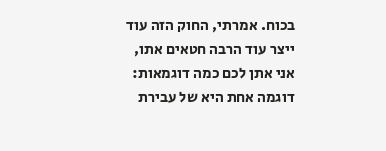בכוח. אמרתי, החוק הזה עוד ייצר עוד הרבה חטאים אתו, אני אתן לכם כמה דוגמאות: דוגמה אחת היא של עבירת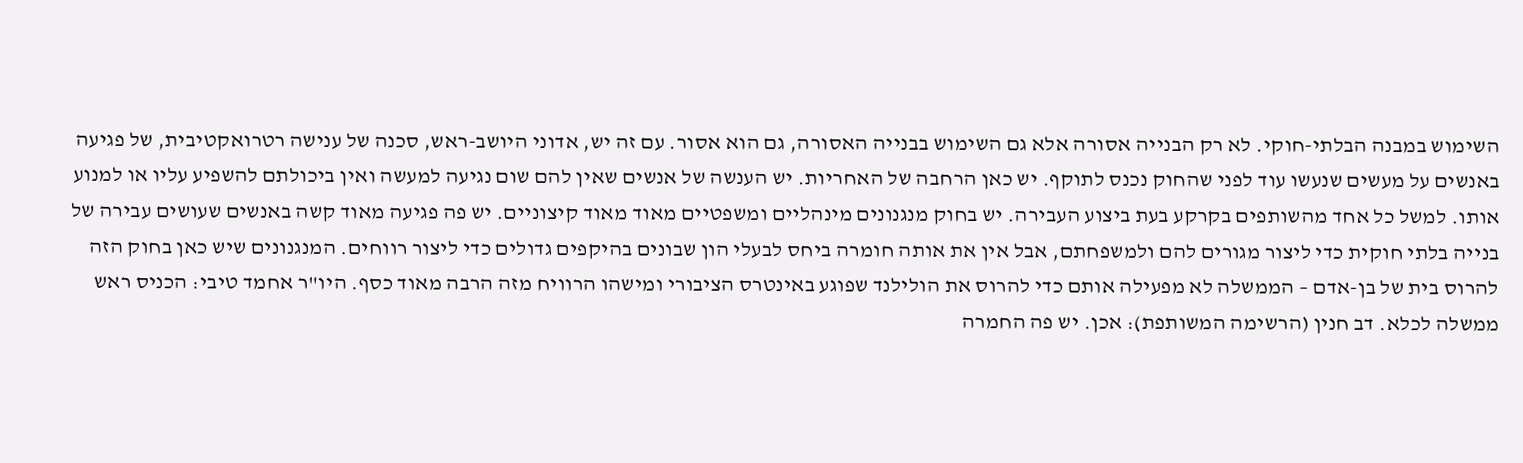השימוש במבנה הבלתי-חוקי. לא רק הבנייה אסורה אלא גם השימוש בבנייה האסורה, גם הוא אסור. עם זה יש, אדוני היושב-ראש, סכנה של ענישה רטרואקטיבית, של פגיעה באנשים על מעשים שנעשו עוד לפני שהחוק נכנס לתוקף. יש כאן הרחבה של האחריות. יש הענשה של אנשים שאין להם שום נגיעה למעשה ואין ביכולתם להשפיע עליו או למנוע אותו. למשל כל אחד מהשותפים בקרקע בעת ביצוע העבירה. יש בחוק מנגנונים מינהליים ומשפטיים מאוד מאוד קיצוניים. יש פה פגיעה מאוד קשה באנשים שעושים עבירה של בנייה בלתי חוקית כדי ליצור מגורים להם ולמשפחתם, אבל אין את אותה חומרה ביחס לבעלי הון שבונים בהיקפים גדולים כדי ליצור רווחים. המנגנונים שיש כאן בחוק הזה להרוס בית של בן-אדם – הממשלה לא מפעילה אותם כדי להרוס את הולילנד שפוגע באינטרס הציבורי ומישהו הרוויח מזה הרבה מאוד כסף. היו"ר אחמד טיבי: הכניס ראש ממשלה לכלא. דב חנין (הרשימה המשותפת): אכן. יש פה החמרה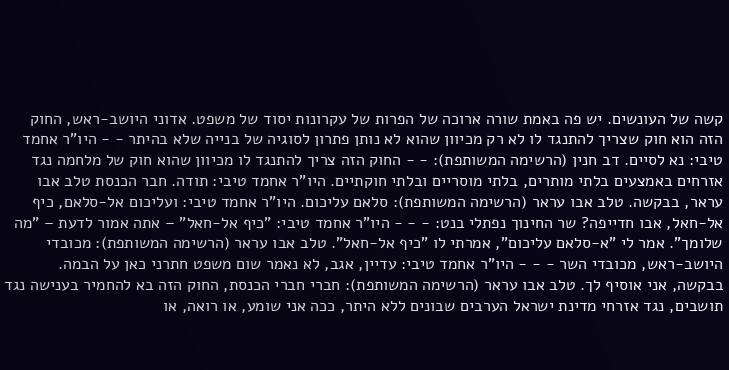קשה של העונשים. יש פה באמת שורה ארוכה של הפרות של עקרונות יסוד של משפט. אדוני היושב-ראש, החוק הזה הוא חוק שצריך להתנגד לו לא רק מכיוון שהוא לא נותן פתרון לסוגיה של בנייה שלא בהיתר - - היו"ר אחמד טיבי: נא לסיים. דב חנין (הרשימה המשותפת): - - החוק הזה צריך להתנגד לו מכיוון שהוא חוק של מלחמה נגד אזרחים באמצעים בלתי מותרים, בלתי מוסריים ובלתי חוקתיים. היו"ר אחמד טיבי: תודה. חבר הכנסת טלב אבו עראר, בבקשה. טלב אבו עראר (הרשימה המשותפת): סלאם עליכום. היו"ר אחמד טיבי: ועליכום אל-סלאם, כיף אל-חאל, אבו חדייפה? שר החינוך נפתלי בנט: - - - היו"ר אחמד טיבי: "כיף אל-חאל" – אתה אמור לדעת – "מה שלומך". אמר לי "א-סלאם עליכום", אמרתי לו "כיף אל-חאל". טלב אבו עראר (הרשימה המשותפת): מכובדי היושב-ראש, מכובדי השר - - - היו"ר אחמד טיבי: עדיין, אגב, לא נאמר שום משפט חתרני כאן על הבמה. בבקשה, אני אוסיף לך. טלב אבו עראר (הרשימה המשותפת): חברי חברי הכנסת, החוק הזה בא להחמיר בענישה נגד תושבים, נגד אזרחי מדינת ישראל הערבים שבונים ללא היתר, ככה אני שומע, או רואה, או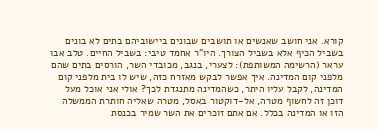קורא. אני חושב שאנשים או תושבים שבונים ביישוביהם בתים לא בונים בשביל הכיף אלא בשביל הצורך. היו"ר אחמד טיבי: בשביל החיים. טלב אבו עראר (הרשימה המשותפת): לצערי, בנגב, מכובדי השר, הורסים בתים שהם מלפני קום המדינה. איך אפשר לבקש מאזרח כזה, שיש לו בית מלפני קום המדינה, לקבל עליו היתר, כשהמדינה מתנגדת לכך? אולי אני אוכל מעל דוכן זה לחשוף מטרה, אל-דוקטור באסל, מטרה שאליה חותרת הממשלה הזו או המדינה בכלל. אם אתם זוכרים את השר שמיר בכנסת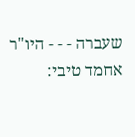שעברה - - - היו"ר אחמד טיבי: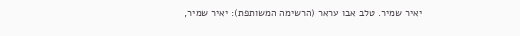יאיר שמיר. טלב אבו עראר (הרשימה המשותפת): יאיר שמיר,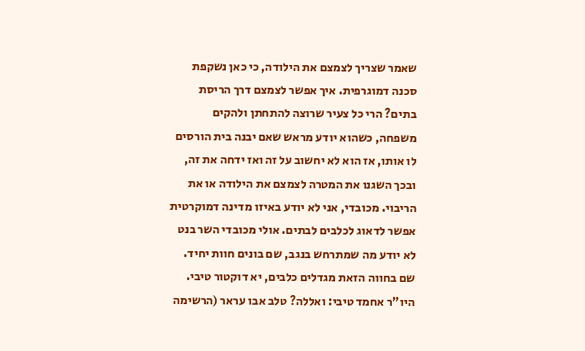שאמר שצריך לצמצם את הילודה, כי כאן נשקפת סכנה דמוגרפית. איך אפשר לצמצם דרך הריסת בתים? הרי כל צעיר שרוצה להתחתן ולהקים משפחה, כשהוא יודע מראש שאם יבנה בית הורסים לו אותו, אז הוא לא יחשוב על זה ואז ידחה את זה, ובכך השגנו את המטרה לצמצם את הילודה או את הריבוי. מכובדי, אני לא יודע באיזו מדינה דמוקרטית אפשר לדאוג לכלבים לבתים. אולי מכובדי השר בנט לא יודע מה שמתרחש בנגב, שם בונים חוות יחיד. שם בחווה הזאת מגדלים כלבים, יא דוקטור טיבי. היו"ר אחמד טיבי: ואללה? טלב אבו עראר (הרשימה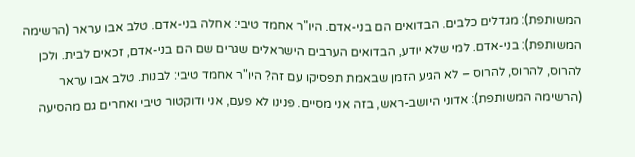המשותפת): מגדלים כלבים. הבדואים הם בני-אדם. היו"ר אחמד טיבי: אחלה בני-אדם. טלב אבו עראר (הרשימה המשותפת): בני-אדם. למי שלא יודע, הבדואים הערבים הישראלים שגרים שם הם בני-אדם, זכאים לבית. ולכן להרוס, להרוס, להרוס – לא הגיע הזמן שבאמת תפסיקו עם זה? היו"ר אחמד טיבי: לבנות. טלב אבו עראר (הרשימה המשותפת): אדוני היושב-ראש, בזה אני מסיים. פנינו לא פעם, אני ודוקטור טיבי ואחרים גם מהסיעה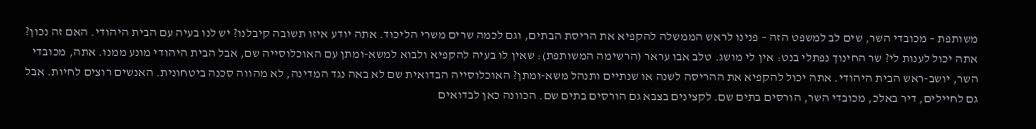משותפת – מכובדי השר, שים לב למשפט הזה – פנינו לראש הממשלה להקפיא את הריסת הבתים, וגם לכמה שרים משרי הליכוד. אתה יודע איזו תשובה קיבלנו? יש לנו בעיה עם הבית היהודי. האם זה נכון? אתה יכול לענות לי? שר החינוך נפתלי בנט: אין לי מושג. טלב אבו עראר (הרשימה המשותפת): שאין לו בעיה להקפיא ולבוא למשא-ומתן עם האוכלוסייה שם, אבל הבית היהודי מונע ממנו. אתה, מכובדי השר, יושב-ראש הבית היהודי. אתה יכול להקפיא את ההריסה לשנה או שנתיים ותנהל משא-ומתן? האוכלוסייה הבדואית שם לא באה נגד המדינה, לא מהווה סכנה ביטחונית. האנשים רוצים לחיות. אבל גם לחיילים, דיר באלכ, מכובדי השר, הורסים בתים שם. לקצינים בצבא גם הורסים בתים שם. הכוונה כאן לבדואים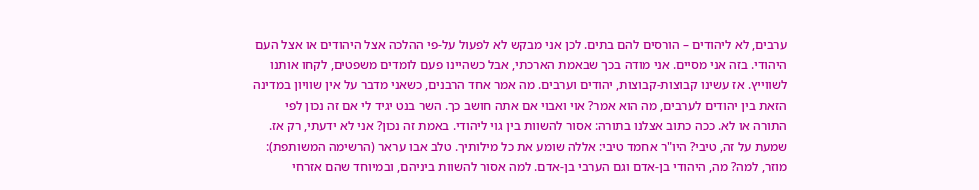ערבים, לא ליהודים – הורסים להם בתים. לכן אני מבקש לא לפעול על-פי ההלכה אצל היהודים או אצל העם היהודי. בזה אני מסיים. אני מודה בכך שבאמת הארכתי, אבל כשהיינו פעם לומדים משפטים, לקחו אותנו לשווייץ. אז עשינו קבוצות-קבוצות, יהודים וערבים. מה אמר אחד הרבנים, כשאני מדבר על אין שוויון במדינה הזאת בין יהודים לערבים, מה הוא אמר? אוי ואבוי אם אתה חושב כך. השר בנט יגיד לי אם זה נכון לפי התורה או לא. ככה כתוב אצלנו בתורה: אסור להשוות בין גוי ליהודי. באמת זה נכון? אני לא ידעתי, רק אז. שמעת על זה, טיבי? היו"ר אחמד טיבי: אללה שומע את כל מילותיך. טלב אבו עראר (הרשימה המשותפת): מוזר, למה? מה, היהודי בן-אדם וגם הערבי בן-אדם. למה אסור להשוות ביניהם, ובמיוחד שהם אזרחי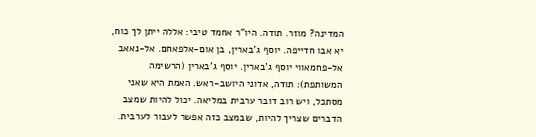המדינה? מוזר. תודה. היו"ר אחמד טיבי: אללה ייתן לך כוח, יא אבו חדייפה. יוסף ג'בארין, בן אום-אלפאחם. אל-נאאב אל-פחמאווי יוסף ג'בארין. יוסף ג'בארין (הרשימה המשותפת): תודה, אדוני היושב-ראש. האמת היא שאני מסתכל, ויש רוב דובר ערבית במליאה. יכול להיות שמצב הדברים שצריך להיות, שבמצב כזה אפשר לעבור לערבית.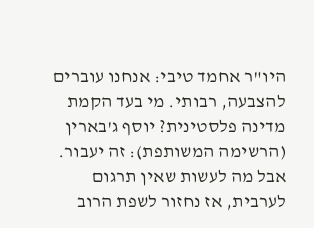היו"ר אחמד טיבי: אנחנו עוברים להצבעה, רבותי. מי בעד הקמת מדינה פלסטינית? יוסף ג'בארין (הרשימה המשותפת): זה יעבור. אבל מה לעשות שאין תרגום לערבית, אז נחזור לשפת הרוב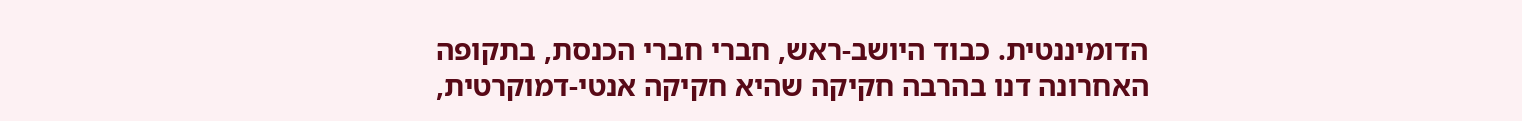הדומיננטית. כבוד היושב-ראש, חברי חברי הכנסת, בתקופה האחרונה דנו בהרבה חקיקה שהיא חקיקה אנטי-דמוקרטית,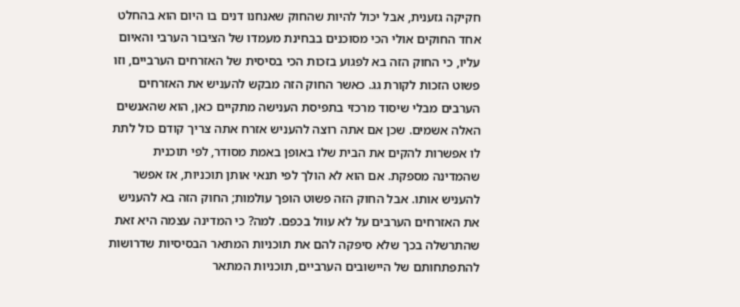חקיקה גזענית, אבל יכול להיות שהחוק שאנחנו דנים בו היום הוא בהחלט אחד החוקים אולי הכי מסוכנים בבחינת מעמדו של הציבור הערבי והאיום עליו, כי החוק הזה בא לפגוע בזכות הכי בסיסית של האזרחים הערביים, וזו פשוט הזכות לקורת גג. כאשר החוק הזה מבקש להעניש את האזרחים הערבים מבלי שיסוד מרכזי בתפיסת הענישה מתקיים כאן, הוא שהאנשים האלה אשמים. שכן אם אתה רוצה להעניש אזרח אתה צריך קודם כול לתת לו אפשרות להקים את הבית שלו באופן באמת מסודר, לפי תוכנית שהמדינה מספקת. אם הוא לא הולך לפי תנאי אותן תוכניות, אז אפשר להעניש אותו. אבל החוק הזה פשוט הופך עולמות; החוק הזה בא להעניש את האזרחים הערבים על לא עוול בכפם. למה? כי המדינה עצמה היא זאת שהתרשלה בכך שלא סיפקה להם את תוכניות המתאר הבסיסיות שדרושות להתפתחותם של היישובים הערביים, תוכניות המתאר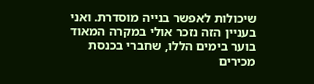שיכולות לאפשר בנייה מוסדרת. ואני בעניין הזה נזכר אולי במקרה המאוד בוער בימים הללו, שחברי בכנסת מכירים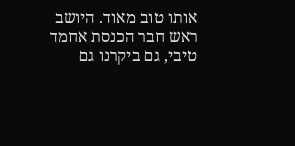אותו טוב מאוד. היושב ראש חבר הכנסת אחמד טיבי, גם ביקרנו גם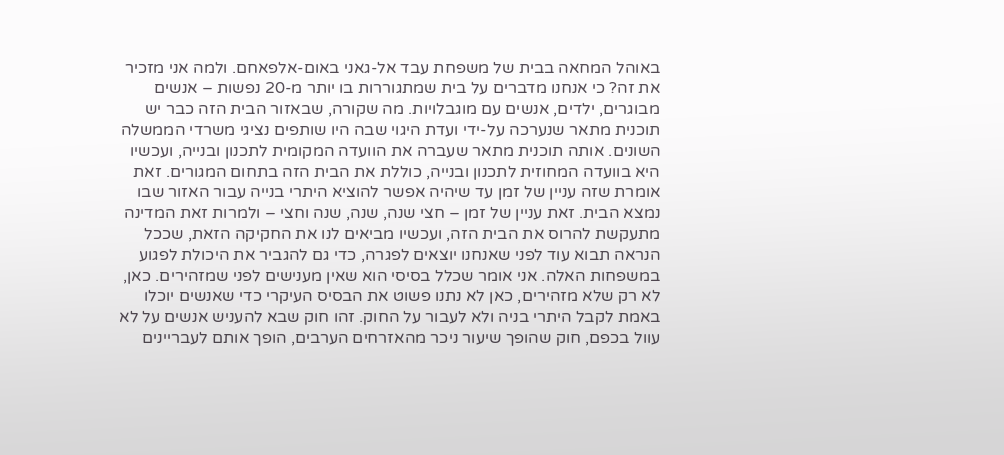באוהל המחאה בבית של משפחת עבד אל-גאני באום-אלפאחם. ולמה אני מזכיר את זה? כי אנחנו מדברים על בית שמתגוררות בו יותר מ-20 נפשות – אנשים מבוגרים, ילדים, אנשים עם מוגבלויות. מה שקורה, שבאזור הבית הזה כבר יש תוכנית מתאר שנערכה על-ידי ועדת היגוי שבה היו שותפים נציגי משרדי הממשלה השונים. אותה תוכנית מתאר שעברה את הוועדה המקומית לתכנון ובנייה, ועכשיו היא בוועדה המחוזית לתכנון ובנייה, כוללת את הבית הזה בתחום המגורים. זאת אומרת שזה עניין של זמן עד שיהיה אפשר להוציא היתרי בנייה עבור האזור שבו נמצא הבית. זאת עניין של זמן – חצי שנה, שנה, שנה וחצי – ולמרות זאת המדינה מתעקשת להרוס את הבית הזה, ועכשיו מביאים לנו את החקיקה הזאת, שככל הנראה תבוא עוד לפני שאנחנו יוצאים לפגרה, כדי גם להגביר את היכולת לפגוע במשפחות האלה. אני אומר שכלל בסיסי הוא שאין מענישים לפני שמזהירים. כאן, לא רק שלא מזהירים, כאן לא נתנו פשוט את הבסיס העיקרי כדי שאנשים יוכלו באמת לקבל היתרי בניה ולא לעבור על החוק. זהו חוק שבא להעניש אנשים על לא עוול בכפם, חוק שהופך שיעור ניכר מהאזרחים הערבים, הופך אותם לעבריינים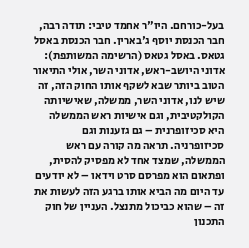בעל-כורחם. היו"ר אחמד טיבי: תודה רבה, חבר הכנסת יוסף ג'בארין. חבר הכנסת באסל גטאס. באסל גטאס (הרשימה המשותפת): אדוני היושב-ראש, אדוני השר, אולי התיאור הטוב ביותר שבא לשקף אותו החוק הזה, זה שיש לנו, אדוני השר, ממשלה, שאישיותה הקולקטיבית, וגם אישיות ראש הממשלה היא סכיזופרנית – גם גזענות וגם סכיזופרניה. תראה מה קורה עם ראש הממשלה, שמצד אחד לא מפסיק להסית, ופתאום הוא מפרסם סרט וידאו – לא יודעים עד היום מה הביא אותו ברגע הזה לעשות את זה – שהוא כביכול מתנצל. העניין של חוק התכנון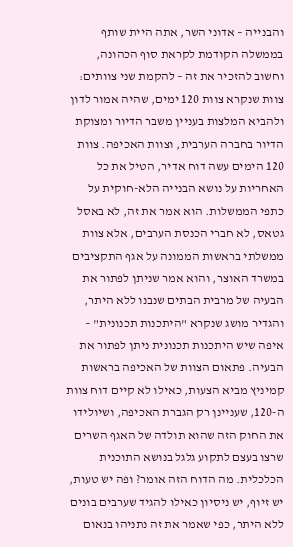והבנייה – אדוני השר, אתה היית שותף בממשלה הקודמת לקראת סוף הכהונה, וחשוב להזכיר את זה – להקמת שני צוותים: צוות שנקרא צוות 120 ימים, שהיה אמור לדון ולהביא המלצות בעניין משבר הדיור ומצוקת הדיור בחברה הערבית, וצוות האכיפה. צוות 120 הימים עשה דוח אדיר, הטיל את כל האחריות על נושא הבנייה הלא-חוקית על כתפי הממשלות. הוא אמר את זה, לא באסל גטאס, לא חברי הכנסת הערבים, אלא צוות ממשלתי בראשות הממונה על אגף התקציבים במשרד האוצר, והוא אמר שניתן לפתור את הבעיה של מרבית הבתים שנבנו ללא היתר, והגדיר מושג שנקרא "היתכנות תכנונית" – איפה שיש היתכנות תכנונית ניתן לפתור את הבעיה. פתאום הצוות של האכיפה בראשות קמיניץ מביא הצעות, כאילו לא קיים דוח צוות ה-120, שעניינן רק הגברת האכיפה, ושיולידו את החוק הזה שהוא תולדה של האגף השרים שרצו בעצם לתקוע גלגל בנושא התוכנית הכלכלית. מה הדוח הזה אומר? ופה יש טעות, יש זיוף, יש ניסיון כאילו להגיד שערבים בונים ללא היתר, כפי שאמר את זה נתניהו בנאום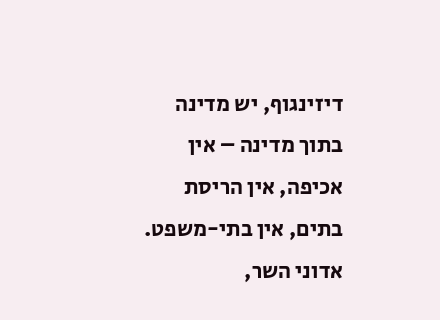דיזינגוף, יש מדינה בתוך מדינה – אין אכיפה, אין הריסת בתים, אין בתי-משפט. אדוני השר,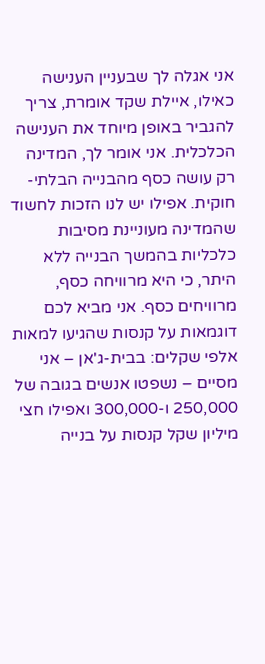אני אגלה לך שבעניין הענישה כאילו, איילת שקד אומרת, צריך להגביר באופן מיוחד את הענישה הכלכלית. אני אומר לך, המדינה רק עושה כסף מהבנייה הבלתי-חוקית. אפילו יש לנו הזכות לחשוד שהמדינה מעוניינת מסיבות כלכליות בהמשך הבנייה ללא היתר, כי היא מרוויחה כסף, מרוויחים כסף. אני מביא לכם דוגמאות על קנסות שהגיעו למאות אלפי שקלים: בבית-ג'אן – אני מסיים – נשפטו אנשים בגובה של 250,000 ו-300,000 ואפילו חצי מיליון שקל קנסות על בנייה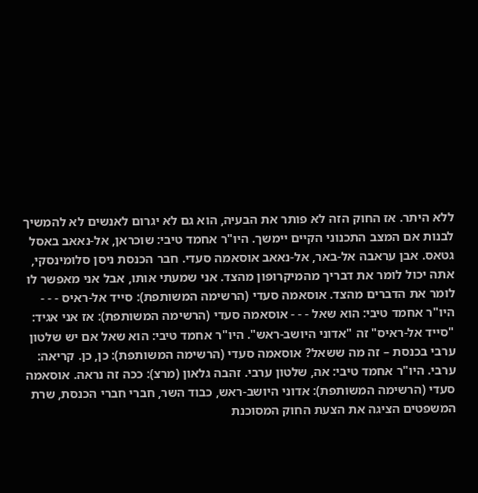ללא היתר. אז החוק הזה לא פותר את הבעיה, הוא גם לא יגרום לאנשים לא להמשיך לבנות אם המצב התכנוני הקיים יימשך. היו"ר אחמד טיבי: שוכראן, אל-נאאב באסל גטאס. אבן עראבה אל-באר, אל-נאאב אוסאמה סעדי. חבר הכנסת ניסן סלומינסקי, אתה יכול לומר את דבריך מהמיקרופון מהצד. אני שמעתי אותו, אבל אני מאפשר לו לומר את הדברים מהצד. אוסאמה סעדי (הרשימה המשותפת): סייד אל-ראיס - - - היו"ר אחמד טיבי: הוא שאל - - - אוסאמה סעדי (הרשימה המשותפת): אז אני אגיד: "סייד אל-ראיס" זה "אדוני היושב-ראש". היו"ר אחמד טיבי: הוא שאל אם יש שלטון ערבי בכנסת – זה מה ששאל? אוסאמה סעדי (הרשימה המשותפת): כן, כן. קריאה: ערבי. היו"ר אחמד טיבי: אה, שלטון ערבי. זהבה גלאון (מרצ): ככה זה נראה. אוסאמה סעדי (הרשימה המשותפת): אדוני היושב-ראש, כבוד השר, חברי חברי הכנסת, שרת המשפטים הציגה את הצעת החוק המסוכנת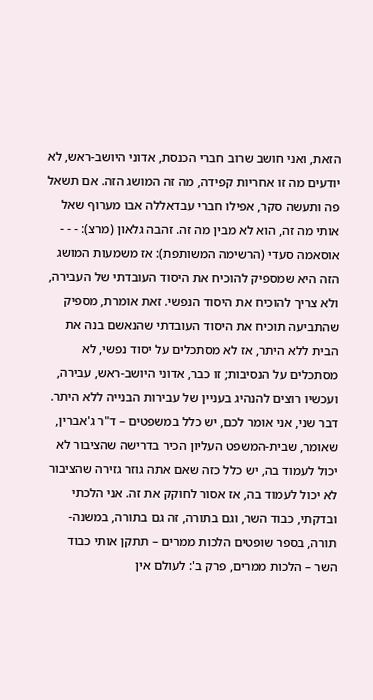הזאת, ואני חושב שרוב חברי הכנסת, אדוני היושב-ראש, לא יודעים מה זו אחריות קפידה, מה זה המושג הזה. אם תשאל פה ותעשה סקר, אפילו חברי עבדאללה אבו מערוף שאל אותי מה זה, הוא לא מבין מה זה. זהבה גלאון (מרצ): - - - אוסאמה סעדי (הרשימה המשותפת): אז משמעות המושג הזה היא שמספיק להוכיח את היסוד העובדתי של העבירה, ולא צריך להוכיח את היסוד הנפשי. זאת אומרת, מספיק שהתביעה תוכיח את היסוד העובדתי שהנאשם בנה את הבית ללא היתר, אז לא מסתכלים על יסוד נפשי, לא מסתכלים על הנסיבות; זו כבר, אדוני היושב-ראש, עבירה, ועכשיו רוצים להנהיג בעניין של עבירות הבנייה ללא היתר. דבר שני, אני אומר לכם, יש כלל במשפטים – ד"ר ג'אברין, שאומר, שבית-המשפט העליון הכיר בדרישה שהציבור לא יכול לעמוד בה, יש כלל כזה שאם אתה גוזר גזירה שהציבור לא יכול לעמוד בה, אז אסור לחוקק את זה. אני הלכתי ובדקתי, כבוד השר, וגם בתורה, זה גם בתורה, במשנה-תורה, בספר שופטים הלכות ממרים – תתקן אותי כבוד השר – הלכות ממרים, פרק ב': לעולם אין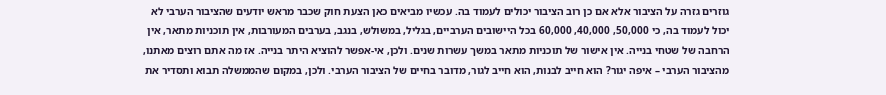גוזרים גזרה על הציבור אלא אם כן רוב הציבור יכולים לעמוד בה. עכשיו מביאים כאן הצעת חוק שכבר מראש יודעים שהציבור הערבי לא יכול לעמוד בה, כי 50,000, 40,000, 60,000 בכל היישובים הערביים, בגליל, במשולש, בנגב, בערבים המעורבות, אין תוכניות מתאר, אין הרחבה של שטחי בנייה. אין אישור של תוכניות מתאר במשך עשרות שנים. ולכן, אי-אפשר להוציא היתר בנייה. אז מה אתם רוצים מאתנו, מהציבור הערבי – איפה יגור? הוא חייב לבנות, הוא חייב לגור, מדובר בחיים של הציבור הערבי. ולכן, במקום שהממשלה תבוא ותסדיר את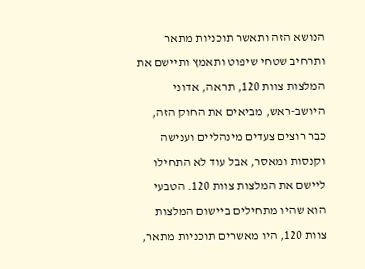הנושא הזה ותאשר תוכניות מתאר ותרחיב שטחי שיפוט ותאמץ ותיישם את המלצות צוות 120, תראה, אדוני היושב-ראש, מביאים את החוק הזה, כבר רוצים צעדים מינהליים וענישה וקנסות ומאסר, אבל עוד לא התחילו ליישם את המלצות צוות 120. הטבעי הוא שהיו מתחילים ביישום המלצות צוות 120, היו מאשרים תוכניות מתאר,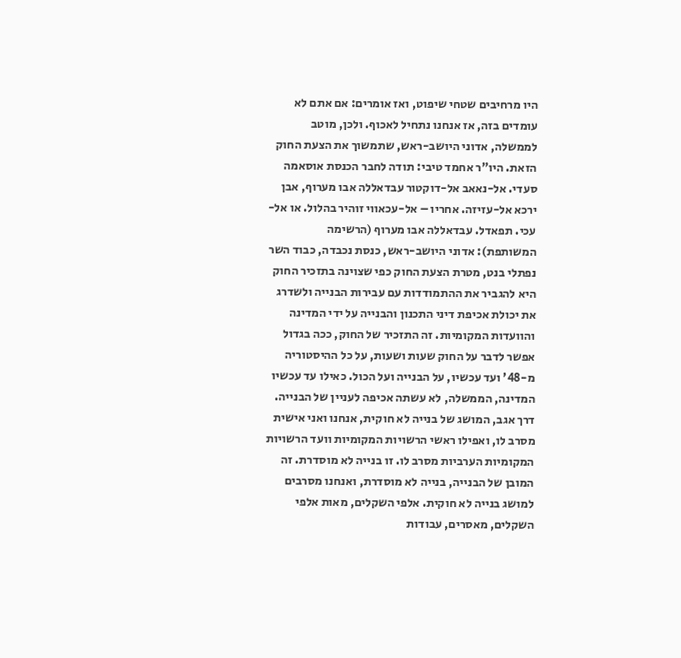היו מרחיבים שטחי שיפוט, ואז אומרים: אם אתם לא עומדים בזה, אז אנחנו נתחיל לאכוף. ולכן, מוטב לממשלה, אדוני היושב-ראש, שתמשוך את הצעת החוק הזאת. היו"ר אחמד טיבי: תודה לחבר הכנסת אוסאמה סעדי. אל-נאאב אל-דוקטור עבדאללה אבו מערוף, אבן ירכא אל-עזיזה. אחריו – אל-עכאווי זוהיר בהלול. או אל-עכי. תפאדל. עבדאללה אבו מערוף (הרשימה המשותפת): אדוני היושב-ראש, כנסת נכבדה, כבוד השר נפתלי בנט, מטרת הצעת החוק כפי שצוינה בתזכיר החוק היא להגביר את ההתמודדות עם עבירות הבנייה ולשדרג את יכולת אכיפת דיני התכנון והבנייה על ידי המדינה והוועדות המקומיות. זה התזכיר של החוק, ככה בגדול אפשר לדבר על החוק שעות ושעות, על כל ההיסטוריה מ-48' ועד עכשיו, על הבנייה ועל הכול. כאילו עד עכשיו המדינה, הממשלה, לא עשתה אכיפה לעניין של הבנייה. דרך אגב, המושג של בנייה לא חוקית, אנחנו ואני אישית מסרב לו, ואפילו ראשי הרשויות המקומיות וועד הרשויות המקומיות הערביות מסרב לו. זו בנייה לא מוסדרת. זה המובן של הבנייה, בנייה לא מוסדרת, ואנחנו מסרבים למושג בנייה לא חוקית. אלפי השקלים, מאות אלפי השקלים, מאסרים, עבודות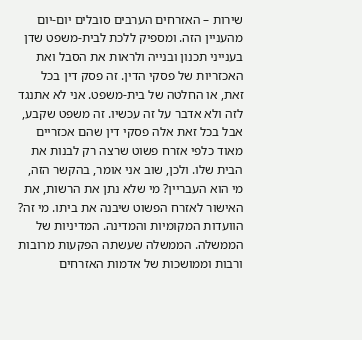שירות – האזרחים הערבים סובלים יום-יום מהעניין הזה. ומספיק ללכת לבית-משפט שדן בענייני תכנון ובנייה ולראות את הסבל ואת האכזריות של פסקי הדין. זה פסק דין בכל זאת, או החלטה של בית-משפט. אני לא אתנגד לזה ולא אדבר על זה עכשיו. זה משפט שקבע, אבל בכל זאת אלה פסקי דין שהם אכזריים מאוד כלפי אזרח פשוט שרצה רק לבנות את הבית שלו. ולכן, שוב אני אומר, בהקשר הזה, מי הוא העבריין? מי שלא נתן את הרשות, את האישור לאזרח הפשוט שיבנה את ביתו. מי זה? הוועדות המקומיות והמדינה. המדיניות של הממשלה. הממשלה שעשתה הפקעות מרובות ורבות וממושכות של אדמות האזרחים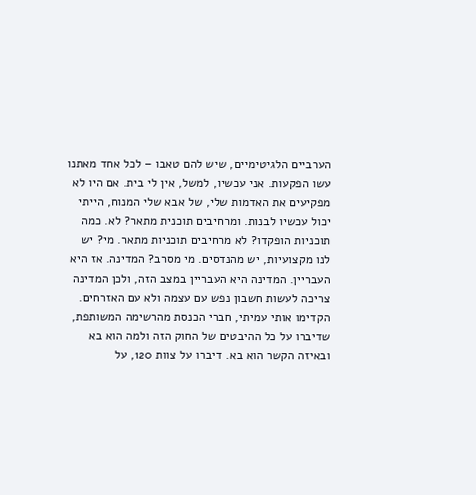הערביים הלגיטימיים, שיש להם טאבו – לכל אחד מאתנו עשו הפקעות. אני עכשיו, למשל, אין לי בית. אם היו לא מפקיעים את האדמות שלי, של אבא שלי המנוח, הייתי יכול עכשיו לבנות. ומרחיבים תוכנית מתאר? לא. כמה תוכניות הופקדו? לא מרחיבים תוכניות מתאר. מי? יש לנו מקצועיות, יש מהנדסים. מי מסרב? המדינה. אז היא העבריין. המדינה היא העבריין במצב הזה, ולכן המדינה צריכה לעשות חשבון נפש עם עצמה ולא עם האזרחים. הקדימו אותי עמיתי, חברי הכנסת מהרשימה המשותפת, שדיברו על כל ההיבטים של החוק הזה ולמה הוא בא ובאיזה הקשר הוא בא. דיברו על צוות 120, על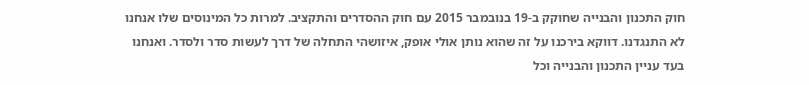חוק התכנון והבנייה שחוקק ב-19 בנובמבר 2015 עם חוק ההסדרים והתקציב. למרות כל המינוסים שלו אנחנו לא התנגדנו. דווקא בירכנו על זה שהוא נותן אולי אופק, איזושהי התחלה של דרך לעשות סדר ולסדר. ואנחנו בעד עניין התכנון והבנייה וכל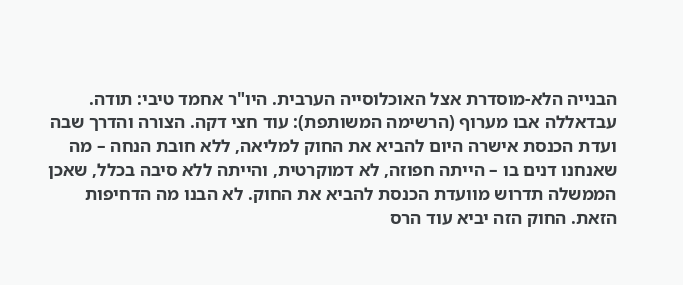הבנייה הלא-מוסדרת אצל האוכלוסייה הערבית. היו"ר אחמד טיבי: תודה. עבדאללה אבו מערוף (הרשימה המשותפת): עוד חצי דקה. הצורה והדרך שבה ועדת הכנסת אישרה היום להביא את החוק למליאה, ללא חובת הנחה – מה שאנחנו דנים בו – הייתה חפוזה, לא דמוקרטית, והייתה ללא סיבה בכלל, שאכן הממשלה תדרוש מוועדת הכנסת להביא את החוק. לא הבנו מה הדחיפות הזאת. החוק הזה יביא עוד הרס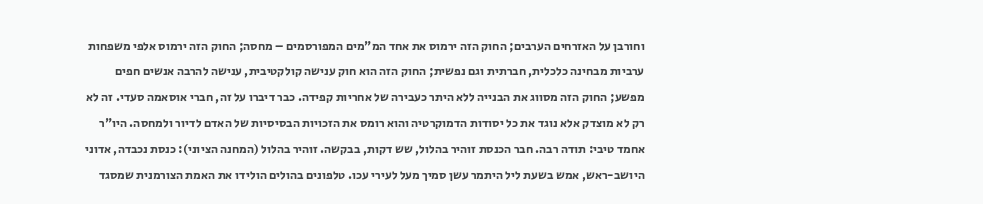וחורבן על האזרחים הערבים; החוק הזה ירמוס את אחד המ"מים המפורסמים – מחסה; החוק הזה ירמוס אלפי משפחות ערביות מבחינה כלכלית, חברתית וגם נפשית; החוק הזה הוא חוק ענישה קולקטיבית, ענישה להרבה אנשים חפים מפשע; החוק הזה מסווג את הבנייה ללא היתר כעבירה של אחריות קפידה. כבר דיברו על זה, חברי אוסאמה סעדי. זה לא רק לא מוצדק אלא נוגד את כל יסודות הדמוקרטיה והוא רומס את הזכויות הבסיסיות של האדם לדיור ולמחסה. היו"ר אחמד טיבי: תודה רבה. חבר הכנסת זוהיר בהלול, שש דקות, בבקשה. זוהיר בהלול (המחנה הציוני): כנסת נכבדה, אדוני היושב-ראש, אמש בשעת ליל היתמר עשן סמיך מעל לעירי עכו. טלפונים בהולים הולידו את האמת הצורמנית שמסגד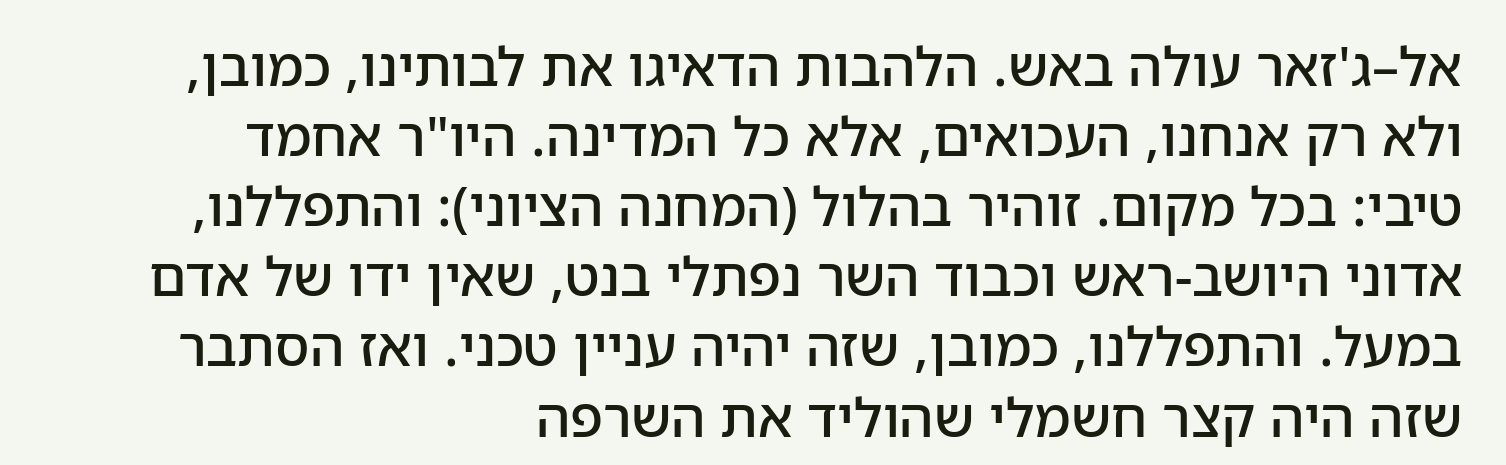אל–ג'זאר עולה באש. הלהבות הדאיגו את לבותינו, כמובן, ולא רק אנחנו, העכואים, אלא כל המדינה. היו"ר אחמד טיבי: בכל מקום. זוהיר בהלול (המחנה הציוני): והתפללנו, אדוני היושב-ראש וכבוד השר נפתלי בנט, שאין ידו של אדם במעל. והתפללנו, כמובן, שזה יהיה עניין טכני. ואז הסתבר שזה היה קצר חשמלי שהוליד את השרפה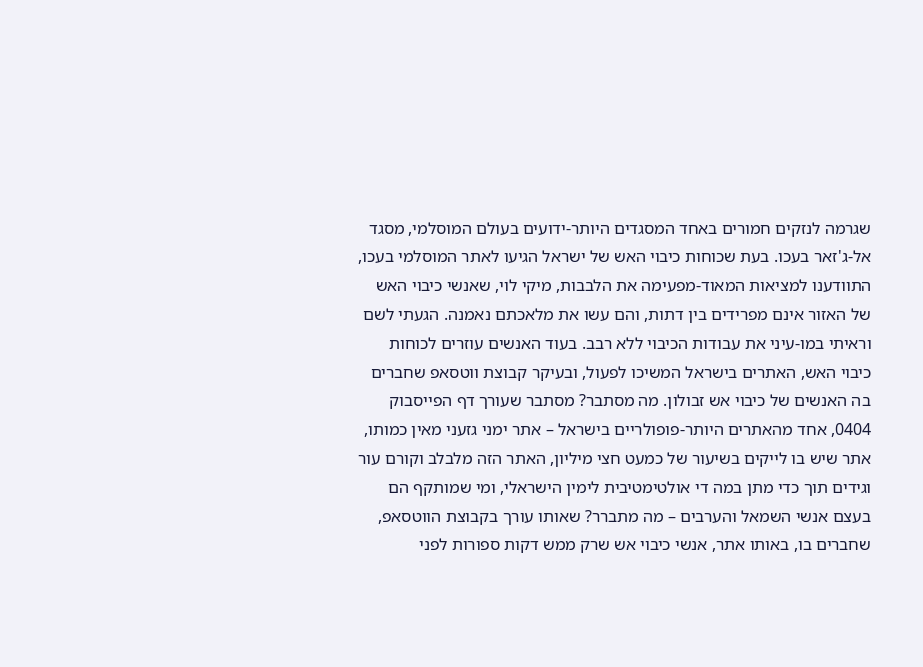שגרמה לנזקים חמורים באחד המסגדים היותר-ידועים בעולם המוסלמי, מסגד אל-ג'זאר בעכו. בעת שכוחות כיבוי האש של ישראל הגיעו לאתר המוסלמי בעכו, התוודענו למציאות המאוד-מפעימה את הלבבות, מיקי לוי, שאנשי כיבוי האש של האזור אינם מפרידים בין דתות, והם עשו את מלאכתם נאמנה. הגעתי לשם וראיתי במו-עיני את עבודות הכיבוי ללא רבב. בעוד האנשים עוזרים לכוחות כיבוי האש, האתרים בישראל המשיכו לפעול, ובעיקר קבוצת ווטסאפ שחברים בה האנשים של כיבוי אש זבולון. מה מסתבר? מסתבר שעורך דף הפייסבוק 0404, אחד מהאתרים היותר-פופולריים בישראל – אתר ימני גזעני מאין כמותו, אתר שיש בו לייקים בשיעור של כמעט חצי מיליון, האתר הזה מלבלב וקורם עור וגידים תוך כדי מתן במה די אולטימטיבית לימין הישראלי, ומי שמותקף הם בעצם אנשי השמאל והערבים – מה מתברר? שאותו עורך בקבוצת הווטסאפ, שחברים בו, באותו אתר, אנשי כיבוי אש שרק ממש דקות ספורות לפני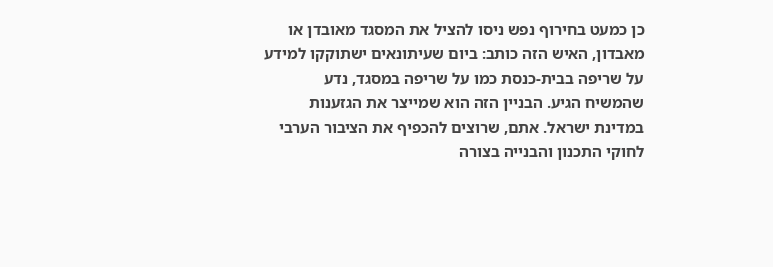כן כמעט בחירוף נפש ניסו להציל את המסגד מאובדן או מאבדון, האיש הזה כותב: ביום שעיתונאים ישתוקקו למידע על שריפה בבית-כנסת כמו על שריפה במסגד, נדע שהמשיח הגיע. הבניין הזה הוא שמייצר את הגזענות במדינת ישראל. אתם, שרוצים להכפיף את הציבור הערבי לחוקי התכנון והבנייה בצורה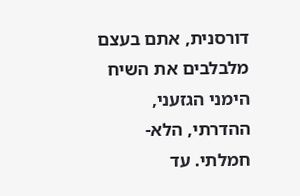דורסנית, אתם בעצם מלבלבים את השיח הימני הגזעני, ההדרתי, הלא-חמלתי. עד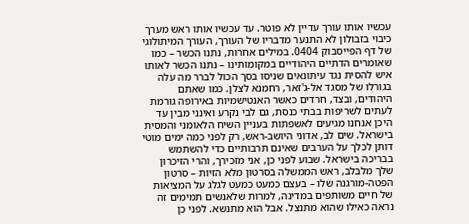עכשיו אותו עורך עדיין לא פוטר. עד עכשיו אותו ראש מערך כיבוי בזבולון לא התנער מדבריו של העורך, העורך המיתולוגי של דף הפייסבוק 0404. במילים אחרות, נתנו הכשר – כמו שאומרים הדתיים היהודיים במקומותינו – נתנו הכשר לאותו איש להסית נגד עיתונאים שניסו בסך הכול לברר מה עלה בגורלו של מסגד אל-ג'זאר, רחמנא לצלן. כמו שאתם היהודים, ובצד, חרדים כאשר האנטישמיות באירופה גורמת לעתים לשריפות בבתי כנסת, גם לבי נקרע ואינני מבין עד היכן אנחנו מגיעים לאשפתות בעניין השיח הלאומני והמסית בישראל. שים לב, אדוני היושב-ראש, רק לפני כמה ימים מוטי דותן לכלך על הערבים שאינם תרבותיים כדי להשתמש בבריכה בישראל. שבוע לפני כן, אני מזכירך, והרי הזיכרון שלך מלבלב, ראש הממשלה בסרטון מלא הזיות – סרטון הפטה-מורגנה שלו – בעצם כמעט כמעט לגלג על המציאות של חיים משותפים במדינה, למרות שלאנשים תמימים זה נראה כאילו שהוא מתנצל. אבל הוא מתנשא. לפני כן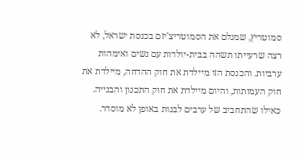סמוטריץ, שמגלם את הסמוטריצ'יזם בכנסת ישראל, לא רצה שרעייתו תשהה בבית-יולדות עם נשים ואימהות ערביות. והכנסת הזו מיילדת את חוק ההדחה, מיילדת את חוק העמותות, והיום מיילדת את חוק התכנון והבנייה. כאילו שהתחביב של ערבים לבנות באופן לא מוסדר.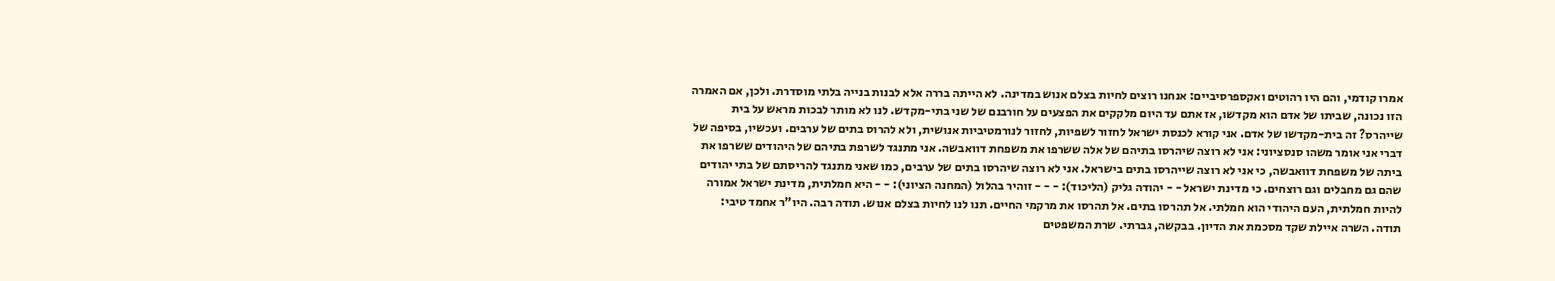אמרו קודמי, והם היו רהוטים ואקספרסיביים: אנחנו רוצים לחיות בצלם אנוש במדינה. לא הייתה בררה אלא לבנות בנייה בלתי מוסדרת. ולכן, אם האמרה הזו נכונה, שביתו של אדם הוא מקדשו, אז אתם עד היום מלקקים את הפצעים על חורבנם של שני בתי-מקדש. לנו לא מותר לבכות מראש על בית שייהרס? זה בית-מקדשו של אדם. אני קורא לכנסת ישראל לחזור לשפיות, לחזור לנורמטיביות אנושית, ולא להרוס בתים של ערבים. ועכשיו, בסיפה של דברי אני אומר משהו סנסציוני: אני לא רוצה שיהרסו בתיהם של אלה ששרפו את משפחת דוואבשה. אני מתנגד לשרפת בתיהם של היהודים ששרפו את ביתה של משפחת דוואבשה, כי אני לא רוצה שייהרסו בתים בישראל. אני לא רוצה שיהרסו בתים של ערבים, כמו שאני מתנגד להריסתם של בתי יהודים שהם גם מחבלים וגם רוצחים. כי מדינת ישראל - - יהודה גליק (הליכוד): - - - זוהיר בהלול (המחנה הציוני): - - היא חמלתית, מדינת ישראל אמורה להיות חמלתית, העם היהודי הוא חמלתי. אל תהרסו בתים. אל תהרסו את מרקמי החיים. תנו לנו לחיות בצלם אנוש. תודה רבה. היו"ר אחמד טיבי: תודה. השרה איילת שקד מסכמת את הדיון. בבקשה, גברתי. שרת המשפטים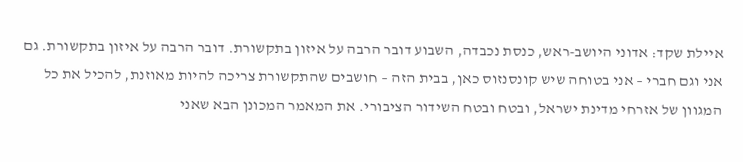איילת שקד: אדוני היושב-ראש, כנסת נכבדה, השבוע דובר הרבה על איזון בתקשורת. דובר הרבה על איזון בתקשורת. גם אני וגם חברי – אני בטוחה שיש קונסנזוס כאן, בבית הזה – חושבים שהתקשורת צריכה להיות מאוזנת, להכיל את כל המגוון של אזרחי מדינת ישראל, ובטח ובטח השידור הציבורי. את המאמר המכונן הבא שאני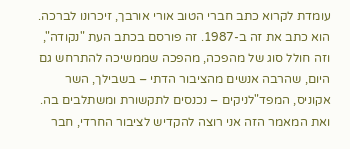עומדת לקרוא כתב חברי הטוב אורי אורבך, זיכרונו לברכה. הוא כתב את זה ב-1987. זה פורסם בכתב העת "נקודה", וזה חולל סוג של מהפכה, מהפכה שממשיכה להתרחש גם היום, שהרבה אנשים מהציבור הדתי – בשבילך, השר אקוניס, המפד"לניקים – נכנסים לתקשורת ומשתלבים בה. ואת המאמר הזה אני רוצה להקדיש לציבור החרדי, חבר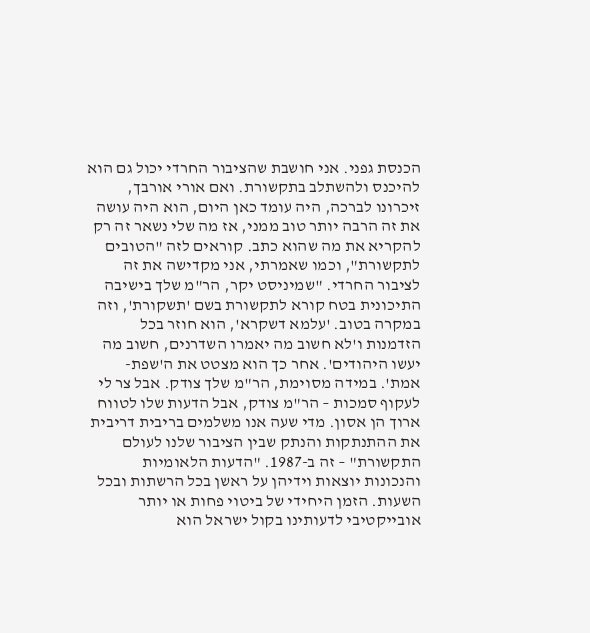הכנסת גפני. אני חושבת שהציבור החרדי יכול גם הוא להיכנס ולהשתלב בתקשורת. ואם אורי אורבך, זיכרונו לברכה, היה עומד כאן היום, הוא היה עושה את זה הרבה יותר טוב ממני, אז מה שלי נשאר זה רק להקריא את מה שהוא כתב. קוראים לזה "הטובים לתקשורת", וכמו שאמרתי, אני מקדישה את זה לציבור החרדי. "שמיניסט יקר, הר"מ שלך בישיבה התיכונית בטח קורא לתקשורת בשם 'תשקורת', וזה במקרה בטוב. 'עלמא דשקרא', הוא חוזר בכל הזדמנות ו'לא חשוב מה יאמרו השדרנים, חשוב מה יעשו היהודים'. אחר כך הוא מצטט את ה'שפת-אמת'. במידה מסוימת, הר"מ שלך צודק. אבל צר לי לעקוף סמכות – הר"מ צודק, אבל הדעות שלו לטווח ארוך הן אסון. מדי שעה אנו משלמים בריבית דריבית את ההתנתקות והנתק שבין הציבור שלנו לעולם התקשורת" – זה ב-1987. "הדעות הלאומיות והנכונות יוצאות וידיהן על ראשן בכל הרשתות ובכל השעות. הזמן היחידי של ביטוי פחות או יותר אובייקטיבי לדעותינו בקול ישראל הוא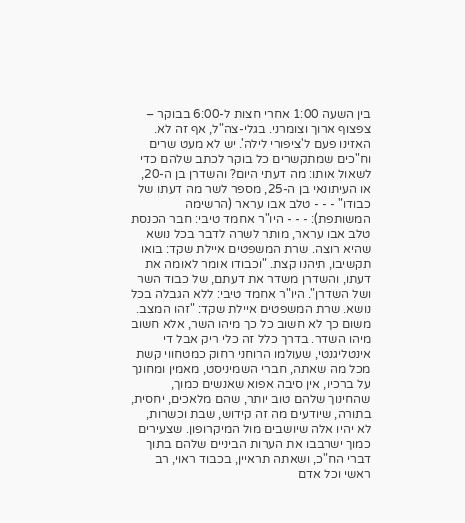בין השעה 1:00 אחרי חצות ל-6:00 בבוקר – צפצוף ארוך וצומרני. בגלי-צה"ל, אף זה לא. האזינו פעם ל'ציפורי לילה'. יש לא מעט שרים וח"כים שמתקשרים כל בוקר לכתב שלהם כדי לשאול אותו: מה דעתי היום? והשדרן בן ה-20, או העיתונאי בן ה-25, מספר לשר מה דעתו של כבודו" - - - טלב אבו עראר (הרשימה המשותפת): - - - היו"ר אחמד טיבי: חבר הכנסת טלב אבו עראר, מותר לשרה לדבר בכל נושא שהיא רוצה. שרת המשפטים איילת שקד: בואו תקשיבו, תיהנו קצת. "וכבודו אומר לאומה את דעתו, והשדרן משדר את דעתם, של כבוד השר ושל השדרן". היו"ר אחמד טיבי: ללא הגבלה בכל נושא. שרת המשפטים איילת שקד: "זהו המצב. משום כך לא חשוב כל כך מיהו השר, אלא חשוב מיהו השדר. בדרך כלל זה כלי ריק אבל די אינטליגנטי, שעולמו הרוחני רחוק כמטחווי קשת מכל מה שאתה, חברי השמיניסט, מאמין ומחונך על ברכיו, אין סיבה אפוא שאנשים כמוך, שהחינוך שלהם טוב יותר, שהם מלאכים, יחסית, בתורה, שיודעים מה זה קידוש, שבת וכשרות, לא יהיו אלה שיושבים מול המיקרופון. שצעירים כמוך ישרבבו את הערות הביניים שלהם בתוך דברי הח"כ, ושאתה תראיין, בכבוד ראוי, רב ראשי וכל אדם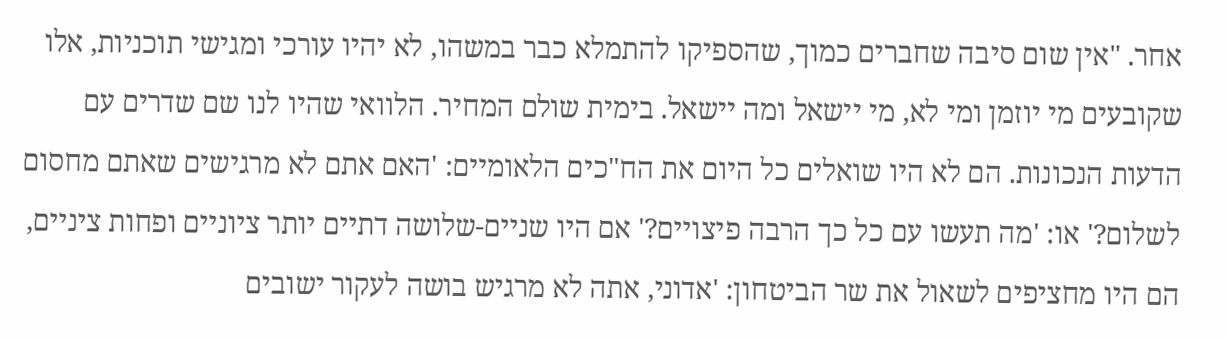אחר. "אין שום סיבה שחברים כמוך, שהספיקו להתמלא כבר במשהו, לא יהיו עורכי ומגישי תוכניות, אלו שקובעים מי יוזמן ומי לא, מי יישאל ומה יישאל. בימית שולם המחיר. הלוואי שהיו לנו שם שדרים עם הדעות הנכונות. הם לא היו שואלים כל היום את הח"כים הלאומיים: 'האם אתם לא מרגישים שאתם מחסום לשלום?' או: 'מה תעשו עם כל כך הרבה פיצויים?' אם היו שניים-שלושה דתיים יותר ציוניים ופחות ציניים, הם היו מחציפים לשאול את שר הביטחון: 'אדוני, אתה לא מרגיש בושה לעקור ישובים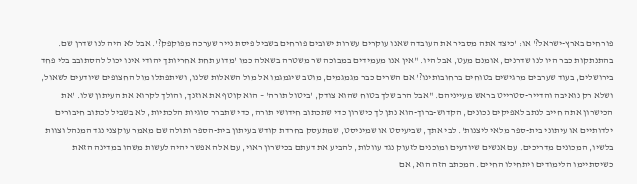פורחים בארץ-ישראל?' או: 'כיצד אתה מסביר את העובדה שאנו עוקרים עשרות ישובים פורחים בשביל פיסת נייר שערכה מפוקפק?'. אבל לא היה לנו שדרן שם. בהתנתקות כבר היו לנו שדרנים, אומנם מעט, אבל היו. "אין אנו מעמידים במבוכה שר משטרה בשאלה כמו 'מדוע תחת אחריותך יהודי אינו יכול להסתובב בלי פחד בירושלים, בעוד שערבים מרגישים בטוחים ברחובותינו?' אם השרים כבר מגמגמים, מוטב שיגמגמו אל מול השאלות שלנו, ושיתפתלו מול החצופים שיודעים לשאול, ושלא רק נואיבה והדייר-סטרייט בראש מעייניהם. "אבל הרב שלך בטוח שהוא צודק, 'ביטול תורה' – הוא קוטף את אוזנך, והולך לקרוא את העיתון שלו. 'את הכישרון אתה חייב לנתב לאפיקים נכונים, הקדוש-ברוך-הוא נתן לך כישרון כדי שתכתוב חידושי תורה, כדי שתברר סוגיות הלכתיות, לא בשביל לכתוב חיבורים ילדותיים או עיתוני בית-ספר מלאי ליצנות'. לבי אתך, שביעיסט או שמיניסט, שמתעסק בחרדת קודש בעיתון בית-הספר ותולה שם מאמר עוקצני נגד המנהל וצוות בלשיו, המכונים מדריכים. עם אנשים שיודעים ומוכנים לזעוק נגד עוולות, להביע את דעתם בכישרון ראוי, עם אלה אפשר יהיה לעשות משהו במדינה הזאת כשיסתיימו הלימודים ויתחילו החיים. המכתב הזה הוא, אם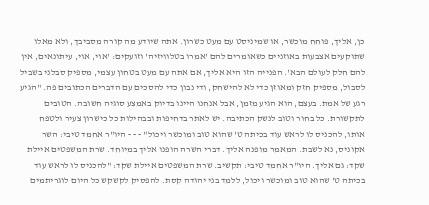כן, אליך, פוחח מוכשר, או שמיניסט עם מעט כשרון. אתה שיודע מה קורה מסביבך, ולא מאלו שתוקעים אצבעות באוזניים כשאומרים להם 'אמרו בטלוויזיה' וזועקים: 'אוי, אוי, עיתונאים, אין להם חלק לעולם הבא'. הפנייה הזו היא אליך, אם אתה עם מעט בטחון עצמי, מספיק סבלני בשביל לסבול, מספיק חזק ומאוזן כדי לא להישחק, ודי נבון כדי להסכים עם הדברים הכתובים פה. "הגיע רגע של אמת. בעצם, הוא הגיע מזמן, אבל אנחנו היינו בדיוק באמצע סוגיה חשובה. הטובים לתקשורת. כל בחור וטוב לנשק הכתיבה. יש לאתר בדחיפות ובבהילות כל כישרון צעיר ולטפח אותו, להכניס לו לראש עוד בכיתה ט' שהוא טוב ומוכשר ויכול" - - - היו"ר אחמד טיבי: השר אקוניס, נא לשבת. המאמר מופנה אליך. דברי השרה הופנו אליך במיוחד. שרת המשפטים איילת שקד: גם אליך. היו"ר אחמד טיבי: תקשיב. שרת המשפטים איילת שקד: "להכניס לו לראש עוד בכיתה ט' שהוא טוב ומוכשר ויכול, ללמד בני יהודה קסת. להפסיק לקשקש כל היום לוגריתמים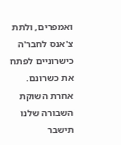ואמפרים, ולתת צ'אנס לחבר'ה כישרוניים לפתח את כשרונם. אחרת השוקת השבורה שלנו תישבר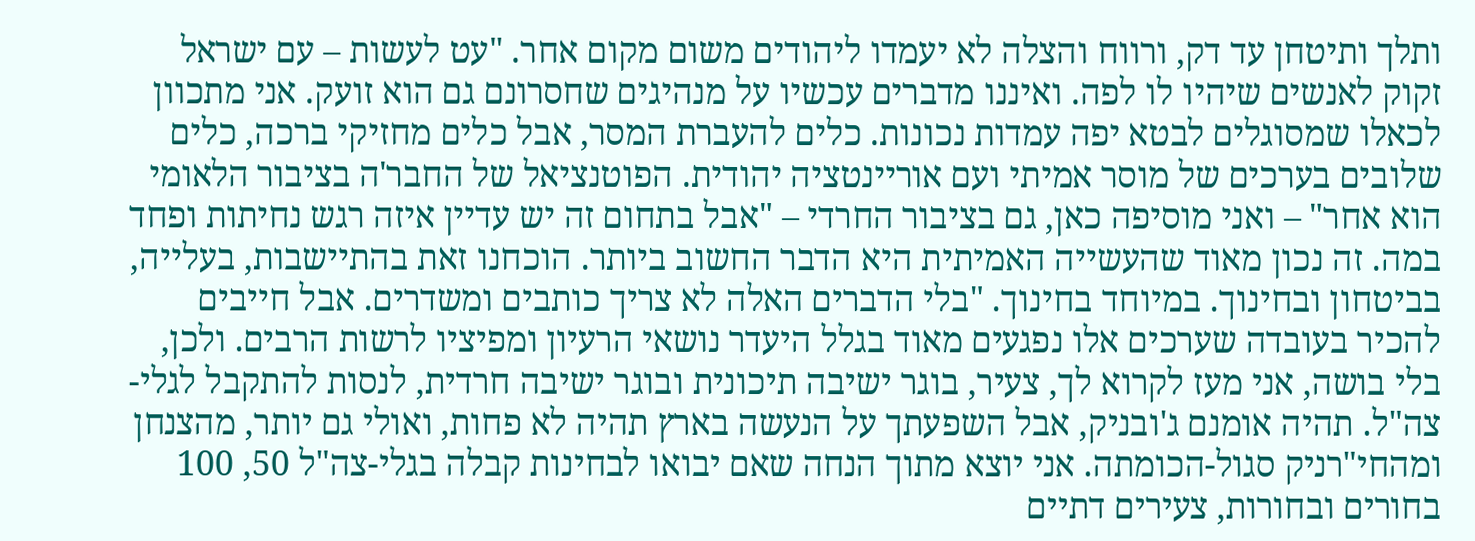ותלך ותיטחן עד דק, ורווח והצלה לא יעמדו ליהודים משום מקום אחר. "עט לעשות – עם ישראל זקוק לאנשים שיהיו לו לפה. ואיננו מדברים עכשיו על מנהיגים שחסרונם גם הוא זועק. אני מתכוון לכאלו שמסוגלים לבטא יפה עמדות נכונות. כלים להעברת המסר, אבל כלים מחזיקי ברכה, כלים שלובים בערכים של מוסר אמיתי ועם אוריינטציה יהודית. הפוטנציאל של החבר'ה בציבור הלאומי הוא אחר" – ואני מוסיפה כאן, גם בציבור החרדי – "אבל בתחום זה יש עדיין איזה רגש נחיתות ופחד במה. זה נכון מאוד שהעשייה האמיתית היא הדבר החשוב ביותר. הוכחנו זאת בהתיישבות, בעלייה, בביטחון ובחינוך. במיוחד בחינוך. "בלי הדברים האלה לא צריך כותבים ומשדרים. אבל חייבים להכיר בעובדה שערכים אלו נפגעים מאוד בגלל היעדר נושאי הרעיון ומפיציו לרשות הרבים. ולכן, בלי בושה, אני מעז לקרוא לך, צעיר, בוגר ישיבה תיכונית ובוגר ישיבה חרדית, לנסות להתקבל לגלי-צה"ל. תהיה אומנם ג'ובניק, אבל השפעתך על הנעשה בארץ תהיה לא פחות, ואולי גם יותר, מהצנחן ומהחי"רניק סגול-הכומתה. אני יוצא מתוך הנחה שאם יבואו לבחינות קבלה בגלי-צה"ל 50, 100 בחורים ובחורות, צעירים דתיים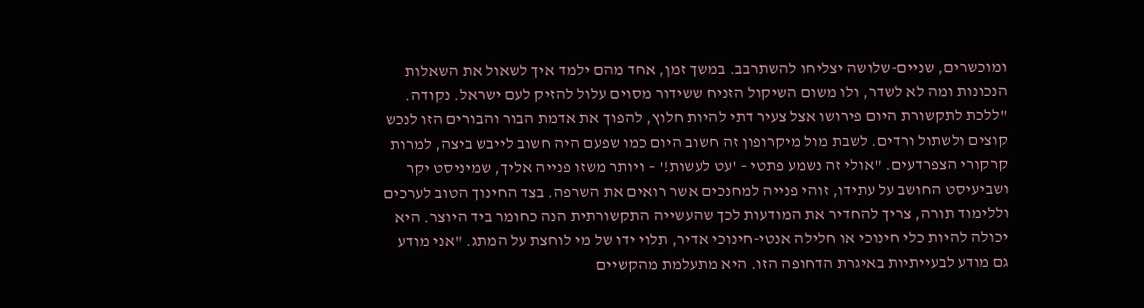ומוכשרים, שניים-שלושה יצליחו להשתרבב. במשך זמן, אחד מהם ילמד איך לשאול את השאלות הנכונות ומה לא לשדר, ולו משום השיקול הזניח ששידור מסוים עלול להזיק לעם ישראל. נקודה. "ללכת לתקשורת היום פירושו אצל צעיר דתי להיות חלוץ, להפוך את אדמת הבור והבורים הזו לנכש קוצים ולשתול ורדים. לשבת מול מיקרופון זה חשוב היום כמו שפעם היה חשוב לייבש ביצה, למרות קרקורי הצפרדעים. "אולי זה נשמע פתטי – 'עט לעשות!' – ויותר משזו פנייה אליך, שמיניסט יקר ושביעיסט החושב על עתידו, זוהי פנייה למחנכים אשר רואים את השרפה. בצד החינוך הטוב לערכים וללימוד תורה, צריך להחדיר את המודעות לכך שהעשייה התקשורתית הנה כחומר ביד היוצר. היא יכולה להיות כלי חינוכי או חלילה אנטי-חינוכי אדיר, תלוי ידו של מי לוחצת על המתג. "אני מודע גם מודע לבעייתיות באיגרת הדחופה הזו. היא מתעלמת מהקשיים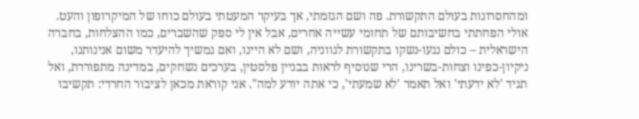ומהחסרונות בעולם התקשורת. פה ושם הגזמתי, אך בעיקר המעטתי בעולם כוחו של המיקרופון והעט. אולי הפחתתי בחשיבותם של תחומי עשייה אחרים, אבל אין לי ספק שהשברים, כמו ההצלחות, בחברה הישראלית – כולם נגעו-נשקו בתקשורת לגווניה, ושם לא היינו, ואם נמשיך להיעדר משום אנינותנו, ניקיון-כפינו וצחות-בשרינו, הרי שנוסיף לראות בבניין פלסטין, בערכים נשחקים, במדינה מתפוררת, ואל תגיד 'לא ידעתי' ואל תאמר 'לא שמעתי', כי אתה יודע למה". אני קוראת מכאן לציבור החרדי: תקשיבו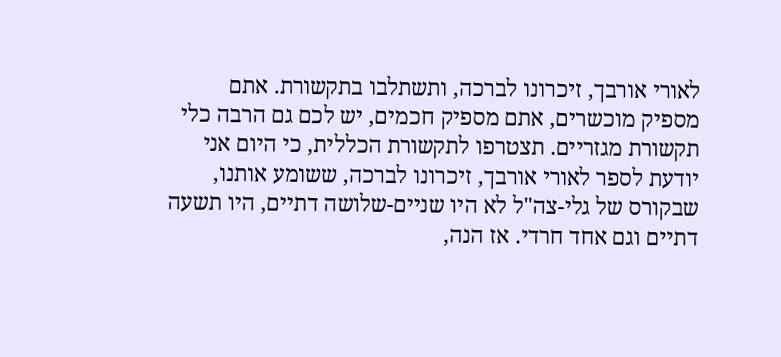לאורי אורבך, זיכרונו לברכה, ותשתלבו בתקשורת. אתם מספיק מוכשרים, אתם מספיק חכמים, יש לכם גם הרבה כלי תקשורת מגזריים. תצטרפו לתקשורת הכללית, כי היום אני יודעת לספר לאורי אורבך, זיכרונו לברכה, ששומע אותנו, שבקורס של גלי-צה"ל לא היו שניים-שלושה דתיים, היו תשעה דתיים וגם אחד חרדי. אז הנה,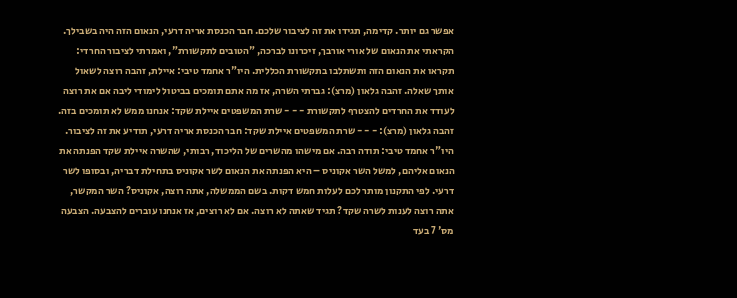אפשר גם יותר. קדימה, תגידו את זה לציבור שלכם. חבר הכנסת אריה דרעי, הנאום הזה היה בשבילך. הקראתי את הנאום של אורי אורבך, זיכרונו לברכה, "הטובים לתקשורת", ואמרתי לציבור החרדי: תקראו את הנאום הזה ותשתלבו בתקשורת הכללית. היו"ר אחמד טיבי: איילת, זהבה רוצה לשאול אותך שאלה. זהבה גלאון (מרצ): גברתי השרה, אז מה אתם תומכים בביטול לימודי ליבה אם את רוצה לעודד את החרדים להצטרף לתקשורת - - - שרת המשפטים איילת שקד: אנחנו ממש לא תומכים בזה. זהבה גלאון (מרצ): - - - שרת המשפטים איילת שקד: חבר הכנסת אריה דרעי, תודיע את זה לציבור. היו"ר אחמד טיבי: תודה רבה. אם מישהו מהשרים של הליכוד, רבותי, שהשרה איילת שקד הפנתה את הנאום אליהם, למשל השר אקוניס – היא הפנתה את הנאום לשר אקוניס בתחילת דבריה, ובסופו לשר דרעי. לפי התקנון מותר לכם לעלות חמש דקות. בשם הממשלה, אתה רוצה, אקוניס? השר המקשר, אתה רוצה לענות לשרה שקד? תגיד שאתה לא רוצה. אם לא רוצים, אז אנחנו עוברים להצבעה. הצבעה מס' 7 בעד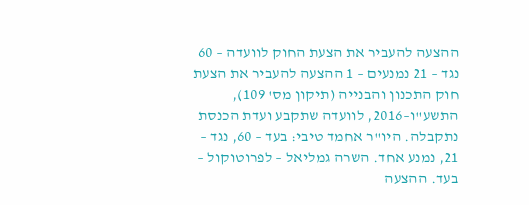ההצעה להעביר את הצעת החוק לוועדה – 60 נגד – 21 נמנעים – 1 ההצעה להעביר את הצעת חוק התכנון והבנייה (תיקון מס' 109), התשע"ו–2016, לוועדה שתקבע ועדת הכנסת נתקבלה. היו"ר אחמד טיבי: בעד – 60, נגד – 21, נמנע אחד. השרה גמליאל – לפרוטוקול – בעד. ההצעה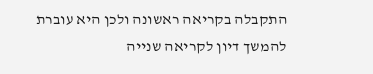התקבלה בקריאה ראשונה ולכן היא עוברת להמשך דיון לקריאה שנייה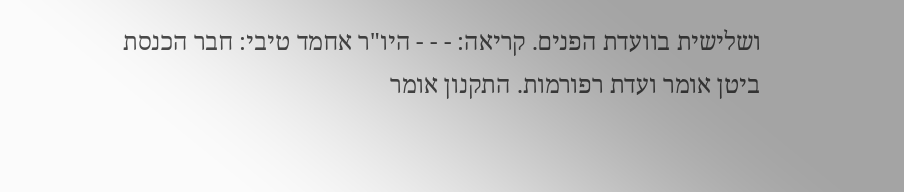ושלישית בוועדת הפנים. קריאה: - - - היו"ר אחמד טיבי: חבר הכנסת ביטן אומר ועדת רפורמות. התקנון אומר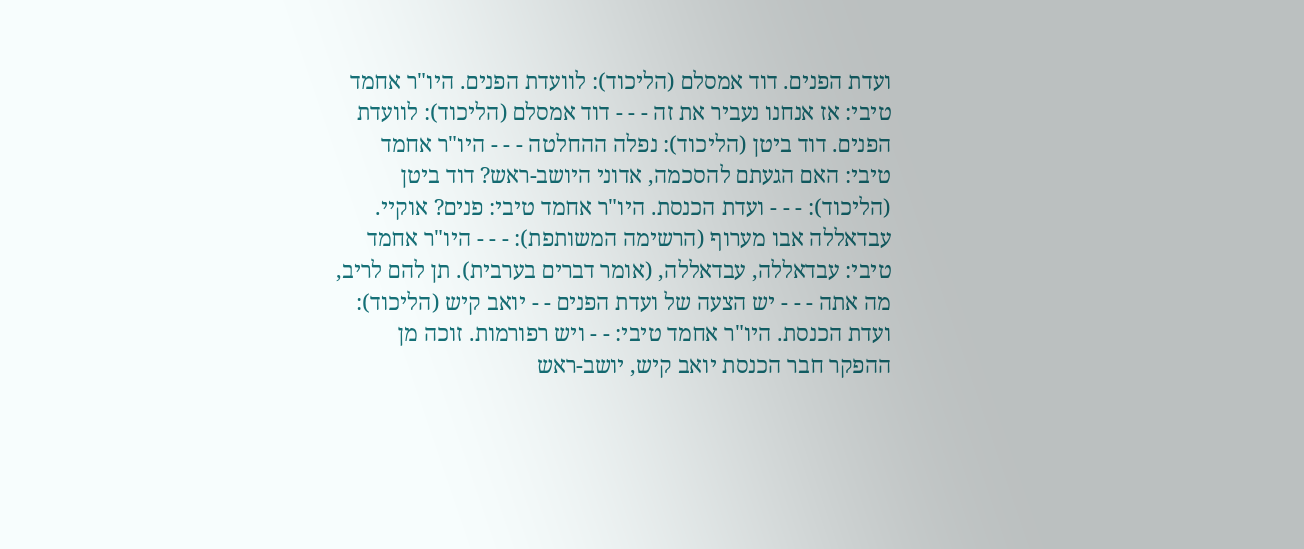ועדת הפנים. דוד אמסלם (הליכוד): לוועדת הפנים. היו"ר אחמד טיבי: אז אנחנו נעביר את זה - - - דוד אמסלם (הליכוד): לוועדת הפנים. דוד ביטן (הליכוד): נפלה ההחלטה - - - היו"ר אחמד טיבי: האם הגעתם להסכמה, אדוני היושב-ראש? דוד ביטן (הליכוד): - - - ועדת הכנסת. היו"ר אחמד טיבי: פנים? אוקיי. עבדאללה אבו מערוף (הרשימה המשותפת): - - - היו"ר אחמד טיבי: עבדאללה, עבדאללה, (אומר דברים בערבית). תן להם לריב, מה אתה - - - יש הצעה של ועדת הפנים - - יואב קיש (הליכוד): ועדת הכנסת. היו"ר אחמד טיבי: - - ויש רפורמות. זוכה מן ההפקר חבר הכנסת יואב קיש, יושב-ראש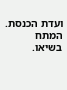ועדת הכנסת. המתח בשיאו.